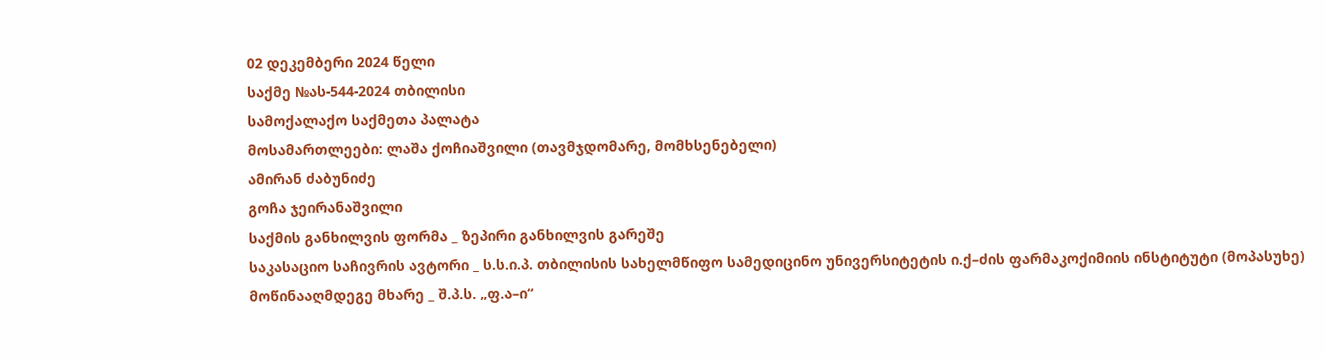02 დეკემბერი 2024 წელი
საქმე №ას-544-2024 თბილისი
სამოქალაქო საქმეთა პალატა
მოსამართლეები: ლაშა ქოჩიაშვილი (თავმჯდომარე, მომხსენებელი)
ამირან ძაბუნიძე
გოჩა ჯეირანაშვილი
საქმის განხილვის ფორმა _ ზეპირი განხილვის გარეშე
საკასაციო საჩივრის ავტორი _ ს.ს.ი.პ. თბილისის სახელმწიფო სამედიცინო უნივერსიტეტის ი.ქ–ძის ფარმაკოქიმიის ინსტიტუტი (მოპასუხე)
მოწინააღმდეგე მხარე _ შ.პ.ს. „ფ.ა–ი“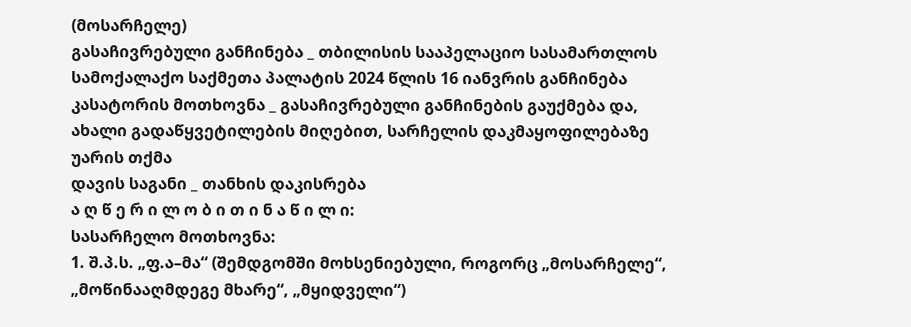(მოსარჩელე)
გასაჩივრებული განჩინება _ თბილისის სააპელაციო სასამართლოს სამოქალაქო საქმეთა პალატის 2024 წლის 16 იანვრის განჩინება
კასატორის მოთხოვნა _ გასაჩივრებული განჩინების გაუქმება და, ახალი გადაწყვეტილების მიღებით, სარჩელის დაკმაყოფილებაზე უარის თქმა
დავის საგანი _ თანხის დაკისრება
ა ღ წ ე რ ი ლ ო ბ ი თ ი ნ ა წ ი ლ ი:
სასარჩელო მოთხოვნა:
1. შ.პ.ს. „ფ.ა–მა“ (შემდგომში მოხსენიებული, როგორც „მოსარჩელე“, „მოწინააღმდეგე მხარე“, „მყიდველი“)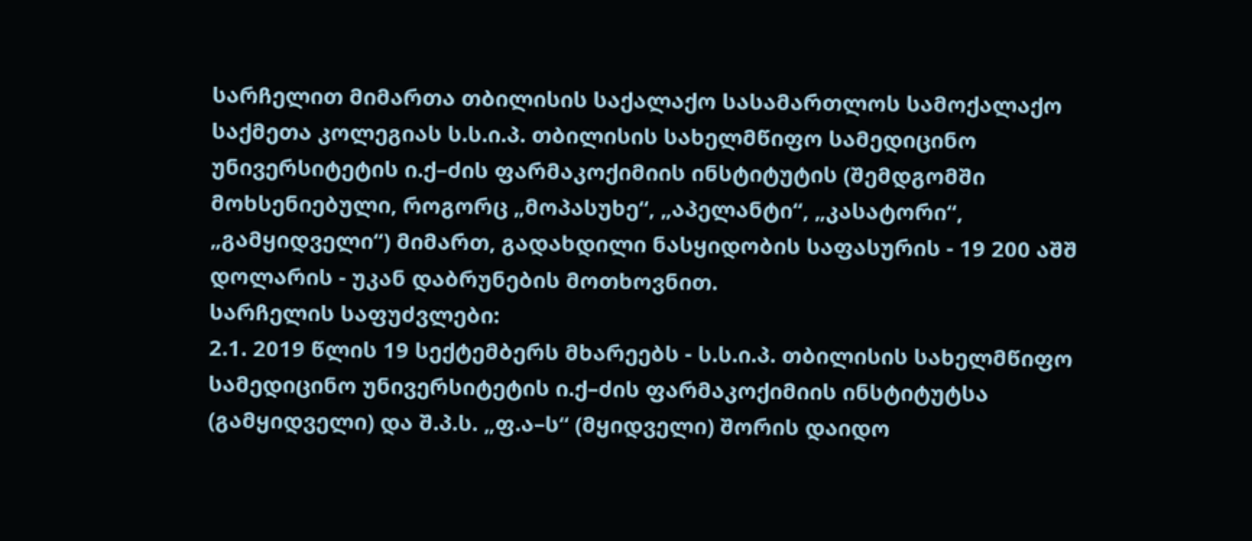სარჩელით მიმართა თბილისის საქალაქო სასამართლოს სამოქალაქო საქმეთა კოლეგიას ს.ს.ი.პ. თბილისის სახელმწიფო სამედიცინო უნივერსიტეტის ი.ქ–ძის ფარმაკოქიმიის ინსტიტუტის (შემდგომში მოხსენიებული, როგორც „მოპასუხე“, „აპელანტი“, „კასატორი“, „გამყიდველი“) მიმართ, გადახდილი ნასყიდობის საფასურის - 19 200 აშშ დოლარის - უკან დაბრუნების მოთხოვნით.
სარჩელის საფუძვლები:
2.1. 2019 წლის 19 სექტემბერს მხარეებს - ს.ს.ი.პ. თბილისის სახელმწიფო სამედიცინო უნივერსიტეტის ი.ქ–ძის ფარმაკოქიმიის ინსტიტუტსა (გამყიდველი) და შ.პ.ს. „ფ.ა–ს“ (მყიდველი) შორის დაიდო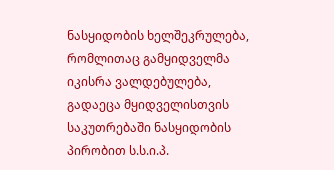ნასყიდობის ხელშეკრულება, რომლითაც გამყიდველმა იკისრა ვალდებულება, გადაეცა მყიდველისთვის საკუთრებაში ნასყიდობის პირობით ს.ს.ი.პ.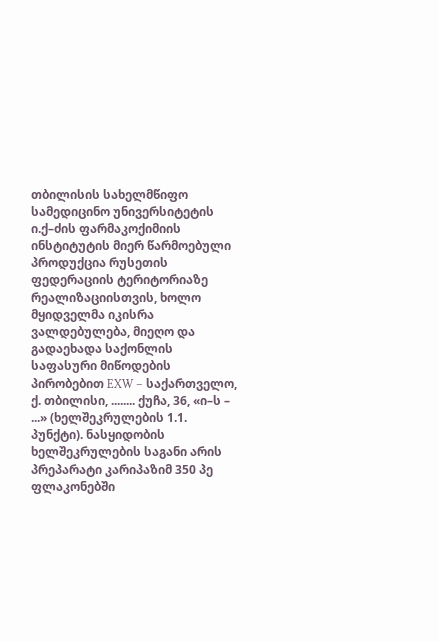თბილისის სახელმწიფო სამედიცინო უნივერსიტეტის ი.ქ–ძის ფარმაკოქიმიის ინსტიტუტის მიერ წარმოებული პროდუქცია რუსეთის ფედერაციის ტერიტორიაზე რეალიზაციისთვის, ხოლო მყიდველმა იკისრა ვალდებულება, მიეღო და გადაეხადა საქონლის საფასური მიწოდების პირობებით EXW – საქართველო, ქ. თბილისი, ........ ქუჩა, 36, «ი–ს – ...» (ხელშეკრულების 1.1. პუნქტი). ნასყიდობის ხელშეკრულების საგანი არის პრეპარატი კარიპაზიმ 350 პე ფლაკონებში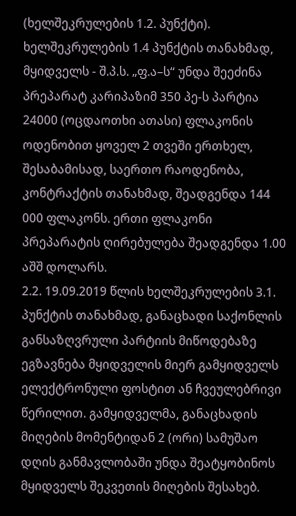(ხელშეკრულების 1.2. პუნქტი). ხელშეკრულების 1.4 პუნქტის თანახმად, მყიდველს - შ.პ.ს. „ფ.ა–ს“ უნდა შეეძინა პრეპარატ კარიპაზიმ 350 პე-ს პარტია 24000 (ოცდაოთხი ათასი) ფლაკონის ოდენობით ყოველ 2 თვეში ერთხელ, შესაბამისად, საერთო რაოდენობა, კონტრაქტის თანახმად, შეადგენდა 144 000 ფლაკონს. ერთი ფლაკონი პრეპარატის ღირებულება შეადგენდა 1.00 აშშ დოლარს.
2.2. 19.09.2019 წლის ხელშეკრულების 3.1. პუნქტის თანახმად, განაცხადი საქონლის განსაზღვრული პარტიის მიწოდებაზე ეგზავნება მყიდველის მიერ გამყიდველს ელექტრონული ფოსტით ან ჩვეულებრივი წერილით. გამყიდველმა, განაცხადის მიღების მომენტიდან 2 (ორი) სამუშაო დღის განმავლობაში უნდა შეატყობინოს მყიდველს შეკვეთის მიღების შესახებ.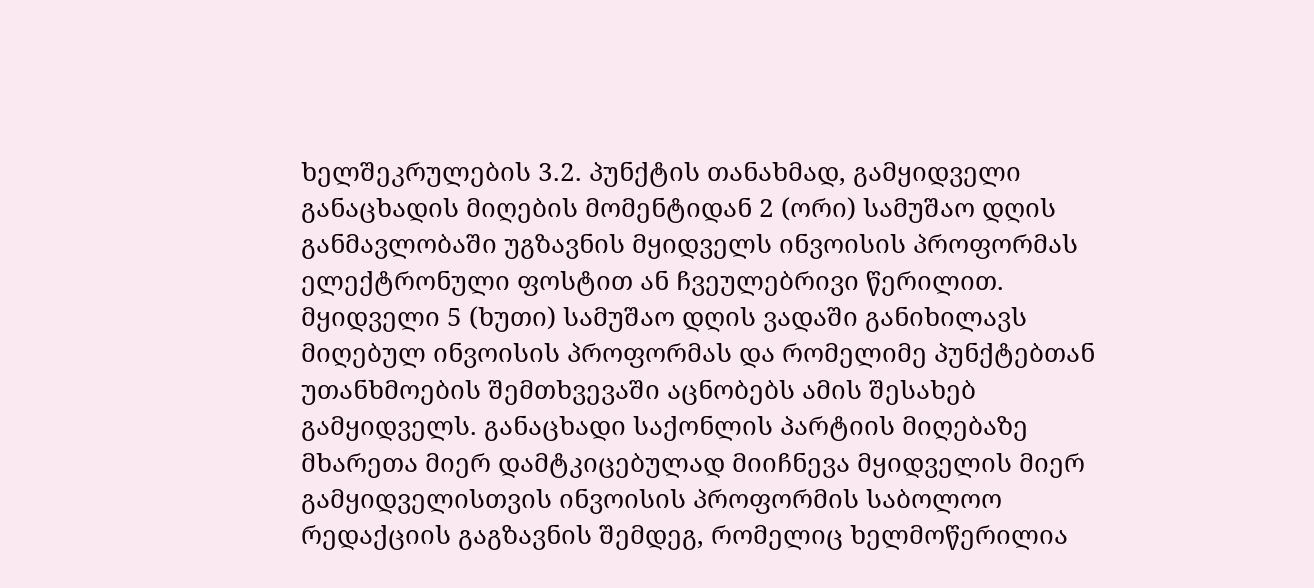ხელშეკრულების 3.2. პუნქტის თანახმად, გამყიდველი განაცხადის მიღების მომენტიდან 2 (ორი) სამუშაო დღის განმავლობაში უგზავნის მყიდველს ინვოისის პროფორმას ელექტრონული ფოსტით ან ჩვეულებრივი წერილით. მყიდველი 5 (ხუთი) სამუშაო დღის ვადაში განიხილავს მიღებულ ინვოისის პროფორმას და რომელიმე პუნქტებთან უთანხმოების შემთხვევაში აცნობებს ამის შესახებ გამყიდველს. განაცხადი საქონლის პარტიის მიღებაზე მხარეთა მიერ დამტკიცებულად მიიჩნევა მყიდველის მიერ გამყიდველისთვის ინვოისის პროფორმის საბოლოო რედაქციის გაგზავნის შემდეგ, რომელიც ხელმოწერილია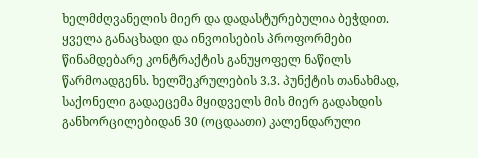ხელმძღვანელის მიერ და დადასტურებულია ბეჭდით. ყველა განაცხადი და ინვოისების პროფორმები წინამდებარე კონტრაქტის განუყოფელ ნაწილს წარმოადგენს. ხელშეკრულების 3.3. პუნქტის თანახმად, საქონელი გადაეცემა მყიდველს მის მიერ გადახდის განხორცილებიდან 30 (ოცდაათი) კალენდარული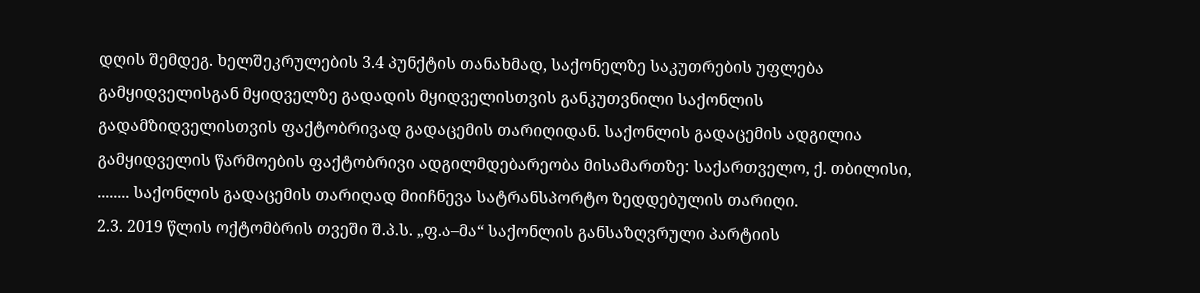დღის შემდეგ. ხელშეკრულების 3.4 პუნქტის თანახმად, საქონელზე საკუთრების უფლება გამყიდველისგან მყიდველზე გადადის მყიდველისთვის განკუთვნილი საქონლის გადამზიდველისთვის ფაქტობრივად გადაცემის თარიღიდან. საქონლის გადაცემის ადგილია გამყიდველის წარმოების ფაქტობრივი ადგილმდებარეობა მისამართზე: საქართველო, ქ. თბილისი, ........ საქონლის გადაცემის თარიღად მიიჩნევა სატრანსპორტო ზედდებულის თარიღი.
2.3. 2019 წლის ოქტომბრის თვეში შ.პ.ს. „ფ.ა–მა“ საქონლის განსაზღვრული პარტიის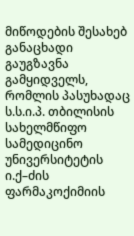მიწოდების შესახებ განაცხადი გაუგზავნა გამყიდველს, რომლის პასუხადაც ს.ს.ი.პ. თბილისის სახელმწიფო სამედიცინო უნივერსიტეტის ი.ქ–ძის ფარმაკოქიმიის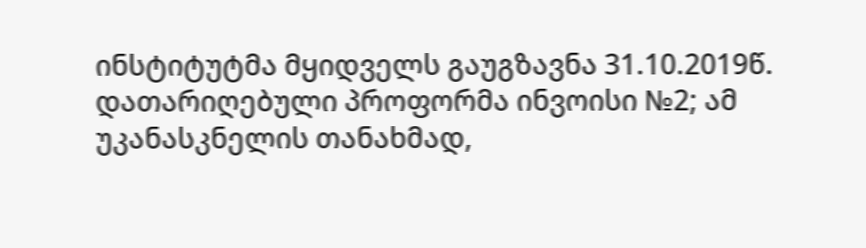ინსტიტუტმა მყიდველს გაუგზავნა 31.10.2019წ. დათარიღებული პროფორმა ინვოისი №2; ამ უკანასკნელის თანახმად,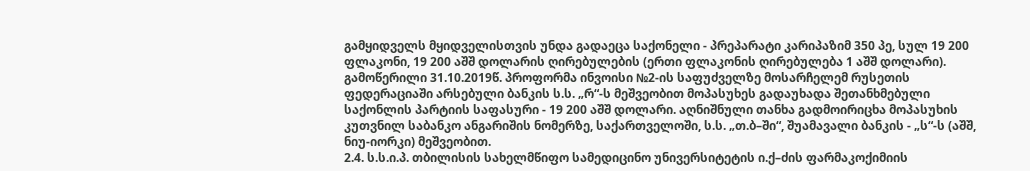გამყიდველს მყიდველისთვის უნდა გადაეცა საქონელი - პრეპარატი კარიპაზიმ 350 პე, სულ 19 200 ფლაკონი, 19 200 აშშ დოლარის ღირებულების (ერთი ფლაკონის ღირებულება 1 აშშ დოლარი). გამოწერილი 31.10.2019წ. პროფორმა ინვოისი №2-ის საფუძველზე მოსარჩელემ რუსეთის ფედერაციაში არსებული ბანკის ს.ს. „რ“-ს მეშვეობით მოპასუხეს გადაუხადა შეთანხმებული საქონლის პარტიის საფასური - 19 200 აშშ დოლარი. აღნიშნული თანხა გადმოირიცხა მოპასუხის კუთვნილ საბანკო ანგარიშის ნომერზე, საქართველოში, ს.ს. „თ.ბ–ში“, შუამავალი ბანკის - „ს“-ს (აშშ, ნიუ-იორკი) მეშვეობით.
2.4. ს.ს.ი.პ. თბილისის სახელმწიფო სამედიცინო უნივერსიტეტის ი.ქ–ძის ფარმაკოქიმიის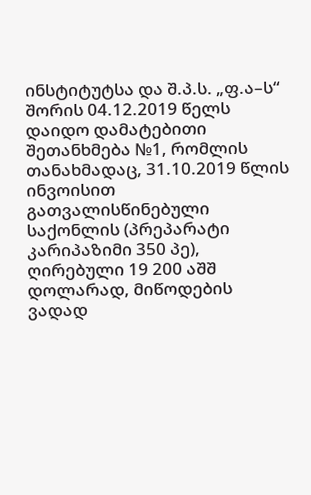ინსტიტუტსა და შ.პ.ს. „ფ.ა–ს“ შორის 04.12.2019 წელს დაიდო დამატებითი შეთანხმება №1, რომლის თანახმადაც, 31.10.2019 წლის ინვოისით გათვალისწინებული საქონლის (პრეპარატი კარიპაზიმი 350 პე), ღირებული 19 200 აშშ დოლარად, მიწოდების ვადად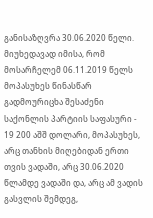განისაზღვრა 30.06.2020 წელი. მიუხედავად იმისა, რომ მოსარჩელემ 06.11.2019 წელს მოპასუხეს წინასწარ გადმოურიცხა შესაძენი საქონლის პარტიის საფასური - 19 200 აშშ დოლარი, მოპასუხეს, არც თანხის მიღებიდან ერთი თვის ვადაში, არც 30.06.2020 წლამდე ვადაში და, არც ამ ვადის გასვლის შემდეგ,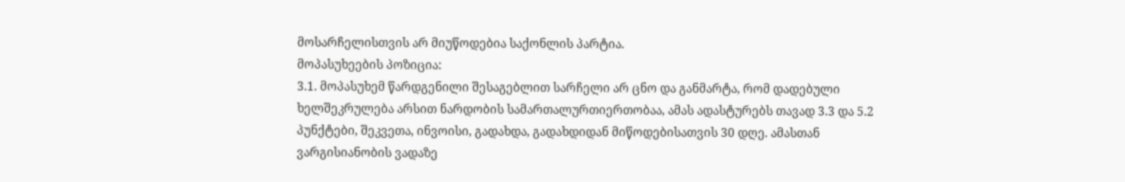მოსარჩელისთვის არ მიუწოდებია საქონლის პარტია.
მოპასუხეების პოზიცია:
3.1. მოპასუხემ წარდგენილი შესაგებლით სარჩელი არ ცნო და განმარტა, რომ დადებული ხელშეკრულება არსით ნარდობის სამართალურთიერთობაა, ამას ადასტურებს თავად 3.3 და 5.2 პუნქტები, შეკვეთა, ინვოისი, გადახდა, გადახდიდან მიწოდებისათვის 30 დღე. ამასთან ვარგისიანობის ვადაზე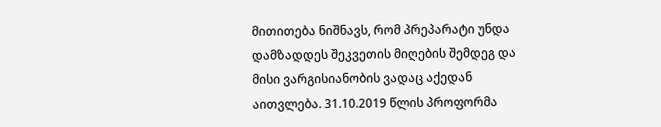მითითება ნიშნავს, რომ პრეპარატი უნდა დამზადდეს შეკვეთის მიღების შემდეგ და მისი ვარგისიანობის ვადაც აქედან აითვლება. 31.10.2019 წლის პროფორმა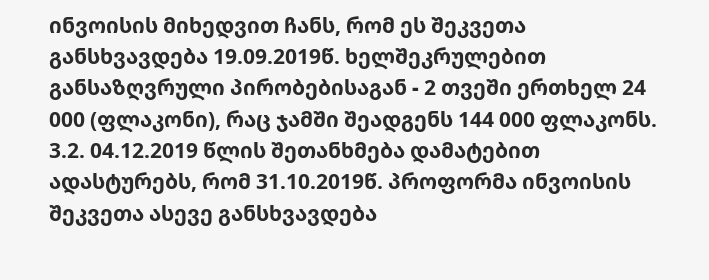ინვოისის მიხედვით ჩანს, რომ ეს შეკვეთა განსხვავდება 19.09.2019წ. ხელშეკრულებით განსაზღვრული პირობებისაგან - 2 თვეში ერთხელ 24 000 (ფლაკონი), რაც ჯამში შეადგენს 144 000 ფლაკონს.
3.2. 04.12.2019 წლის შეთანხმება დამატებით ადასტურებს, რომ 31.10.2019წ. პროფორმა ინვოისის შეკვეთა ასევე განსხვავდება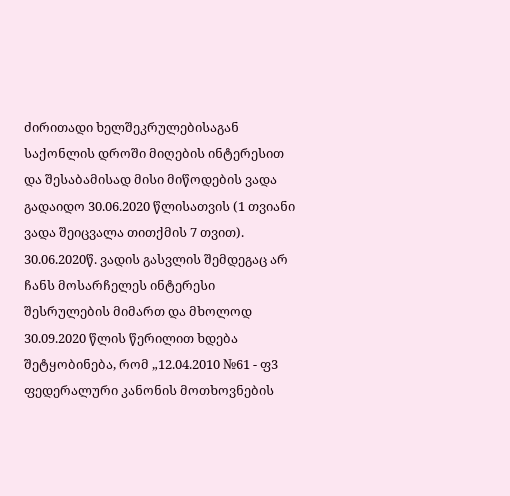ძირითადი ხელშეკრულებისაგან საქონლის დროში მიღების ინტერესით და შესაბამისად მისი მიწოდების ვადა გადაიდო 30.06.2020 წლისათვის (1 თვიანი ვადა შეიცვალა თითქმის 7 თვით). 30.06.2020წ. ვადის გასვლის შემდეგაც არ ჩანს მოსარჩელეს ინტერესი შესრულების მიმართ და მხოლოდ 30.09.2020 წლის წერილით ხდება შეტყობინება, რომ „12.04.2010 №61 - ფ3 ფედერალური კანონის მოთხოვნების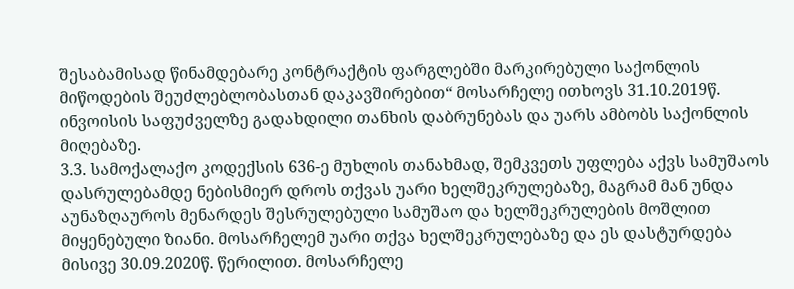შესაბამისად წინამდებარე კონტრაქტის ფარგლებში მარკირებული საქონლის მიწოდების შეუძლებლობასთან დაკავშირებით“ მოსარჩელე ითხოვს 31.10.2019წ. ინვოისის საფუძველზე გადახდილი თანხის დაბრუნებას და უარს ამბობს საქონლის მიღებაზე.
3.3. სამოქალაქო კოდექსის 636-ე მუხლის თანახმად, შემკვეთს უფლება აქვს სამუშაოს დასრულებამდე ნებისმიერ დროს თქვას უარი ხელშეკრულებაზე, მაგრამ მან უნდა აუნაზღაუროს მენარდეს შესრულებული სამუშაო და ხელშეკრულების მოშლით მიყენებული ზიანი. მოსარჩელემ უარი თქვა ხელშეკრულებაზე და ეს დასტურდება მისივე 30.09.2020წ. წერილით. მოსარჩელე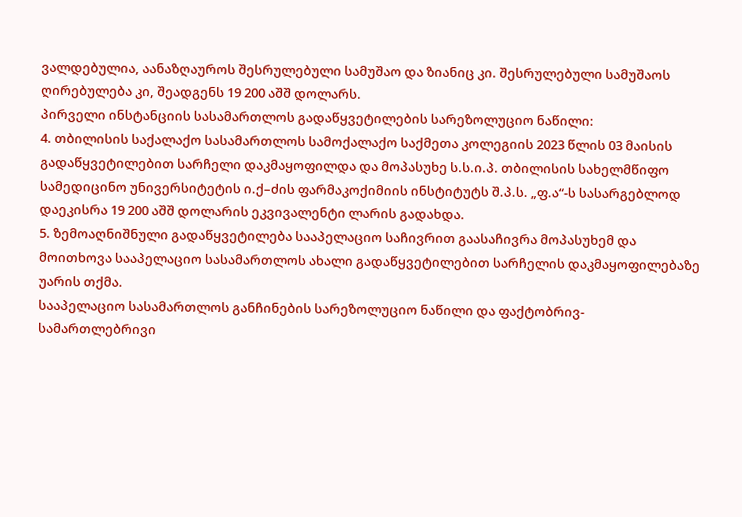ვალდებულია, აანაზღაუროს შესრულებული სამუშაო და ზიანიც კი. შესრულებული სამუშაოს ღირებულება კი, შეადგენს 19 200 აშშ დოლარს.
პირველი ინსტანციის სასამართლოს გადაწყვეტილების სარეზოლუციო ნაწილი:
4. თბილისის საქალაქო სასამართლოს სამოქალაქო საქმეთა კოლეგიის 2023 წლის 03 მაისის გადაწყვეტილებით სარჩელი დაკმაყოფილდა და მოპასუხე ს.ს.ი.პ. თბილისის სახელმწიფო სამედიცინო უნივერსიტეტის ი.ქ–ძის ფარმაკოქიმიის ინსტიტუტს შ.პ.ს. „ფ.ა“-ს სასარგებლოდ დაეკისრა 19 200 აშშ დოლარის ეკვივალენტი ლარის გადახდა.
5. ზემოაღნიშნული გადაწყვეტილება სააპელაციო საჩივრით გაასაჩივრა მოპასუხემ და მოითხოვა სააპელაციო სასამართლოს ახალი გადაწყვეტილებით სარჩელის დაკმაყოფილებაზე უარის თქმა.
სააპელაციო სასამართლოს განჩინების სარეზოლუციო ნაწილი და ფაქტობრივ-სამართლებრივი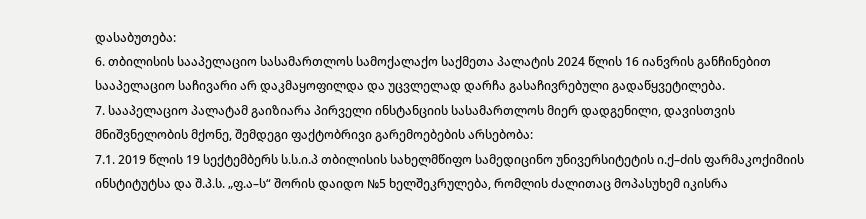დასაბუთება:
6. თბილისის სააპელაციო სასამართლოს სამოქალაქო საქმეთა პალატის 2024 წლის 16 იანვრის განჩინებით სააპელაციო საჩივარი არ დაკმაყოფილდა და უცვლელად დარჩა გასაჩივრებული გადაწყვეტილება.
7. სააპელაციო პალატამ გაიზიარა პირველი ინსტანციის სასამართლოს მიერ დადგენილი, დავისთვის მნიშვნელობის მქონე, შემდეგი ფაქტობრივი გარემოებების არსებობა:
7.1. 2019 წლის 19 სექტემბერს ს.ს.ი.პ თბილისის სახელმწიფო სამედიცინო უნივერსიტეტის ი.ქ–ძის ფარმაკოქიმიის ინსტიტუტსა და შ.პ.ს. „ფ.ა–ს“ შორის დაიდო №5 ხელშეკრულება, რომლის ძალითაც მოპასუხემ იკისრა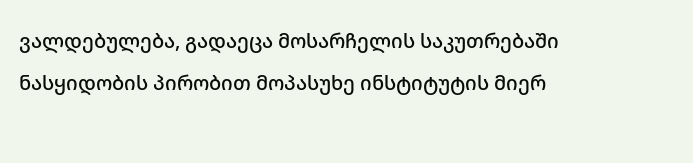ვალდებულება, გადაეცა მოსარჩელის საკუთრებაში ნასყიდობის პირობით მოპასუხე ინსტიტუტის მიერ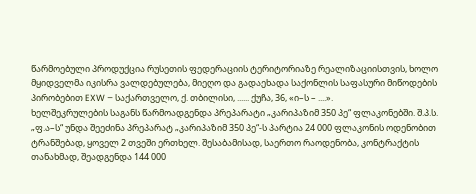წარმოებული პროდუქცია რუსეთის ფედერაციის ტერიტორიაზე რეალიზაციისთვის, ხოლო მყიდველმა იკისრა ვალდებულება, მიეღო და გადაეხადა საქონლის საფასური მიწოდების პირობებით EXW – საქართველო, ქ. თბილისი, ...... ქუჩა, 36, «ი–ს – ....».
ხელშეკრულების საგანს წარმოადგენდა პრეპარატი „კარიპაზიმ 350 პე“ ფლაკონებში. შ.პ.ს. „ფ.ა–ს“ უნდა შეეძინა პრეპარატ „კარიპაზიმ 350 პე“-ს პარტია 24 000 ფლაკონის ოდენობით ტრანშებად, ყოველ 2 თვეში ერთხელ. შესაბამისად, საერთო რაოდენობა, კონტრაქტის თანახმად, შეადგენდა 144 000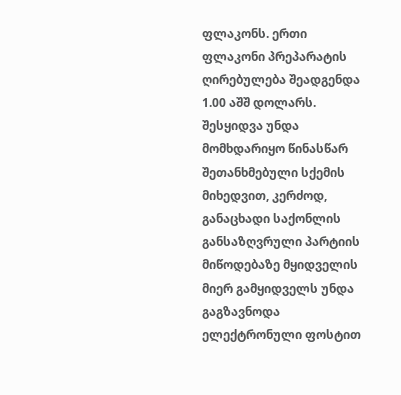ფლაკონს. ერთი ფლაკონი პრეპარატის ღირებულება შეადგენდა 1.00 აშშ დოლარს.
შესყიდვა უნდა მომხდარიყო წინასწარ შეთანხმებული სქემის მიხედვით, კერძოდ, განაცხადი საქონლის განსაზღვრული პარტიის მიწოდებაზე მყიდველის მიერ გამყიდველს უნდა გაგზავნოდა ელექტრონული ფოსტით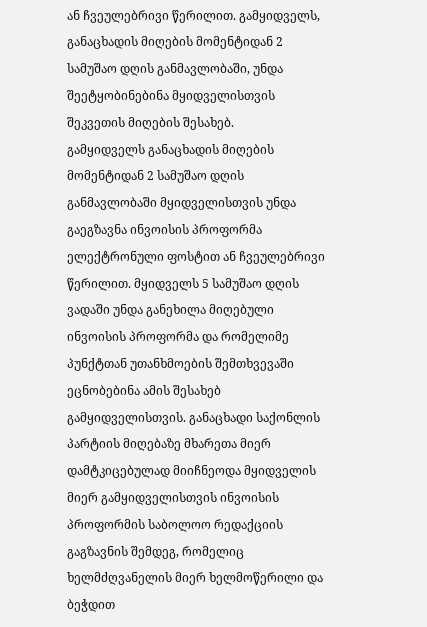ან ჩვეულებრივი წერილით. გამყიდველს, განაცხადის მიღების მომენტიდან 2 სამუშაო დღის განმავლობაში, უნდა შეეტყობინებინა მყიდველისთვის შეკვეთის მიღების შესახებ.
გამყიდველს განაცხადის მიღების მომენტიდან 2 სამუშაო დღის განმავლობაში მყიდველისთვის უნდა გაეგზავნა ინვოისის პროფორმა ელექტრონული ფოსტით ან ჩვეულებრივი წერილით. მყიდველს 5 სამუშაო დღის ვადაში უნდა განეხილა მიღებული ინვოისის პროფორმა და რომელიმე პუნქტთან უთანხმოების შემთხვევაში ეცნობებინა ამის შესახებ გამყიდველისთვის. განაცხადი საქონლის პარტიის მიღებაზე მხარეთა მიერ დამტკიცებულად მიიჩნეოდა მყიდველის მიერ გამყიდველისთვის ინვოისის პროფორმის საბოლოო რედაქციის გაგზავნის შემდეგ, რომელიც ხელმძღვანელის მიერ ხელმოწერილი და ბეჭდით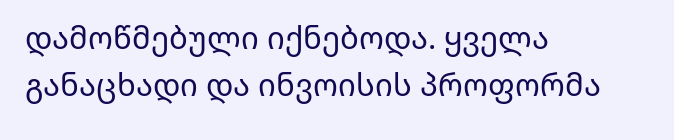დამოწმებული იქნებოდა. ყველა განაცხადი და ინვოისის პროფორმა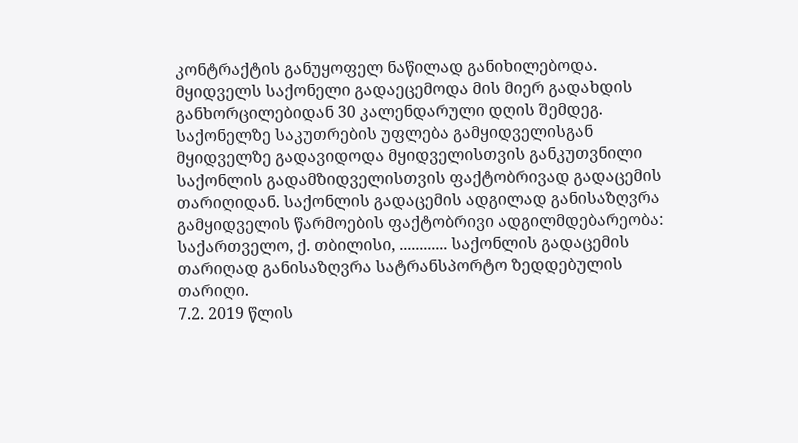კონტრაქტის განუყოფელ ნაწილად განიხილებოდა.
მყიდველს საქონელი გადაეცემოდა მის მიერ გადახდის განხორცილებიდან 30 კალენდარული დღის შემდეგ. საქონელზე საკუთრების უფლება გამყიდველისგან მყიდველზე გადავიდოდა მყიდველისთვის განკუთვნილი საქონლის გადამზიდველისთვის ფაქტობრივად გადაცემის თარიღიდან. საქონლის გადაცემის ადგილად განისაზღვრა გამყიდველის წარმოების ფაქტობრივი ადგილმდებარეობა: საქართველო, ქ. თბილისი, ............ საქონლის გადაცემის თარიღად განისაზღვრა სატრანსპორტო ზედდებულის თარიღი.
7.2. 2019 წლის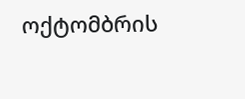ოქტომბრის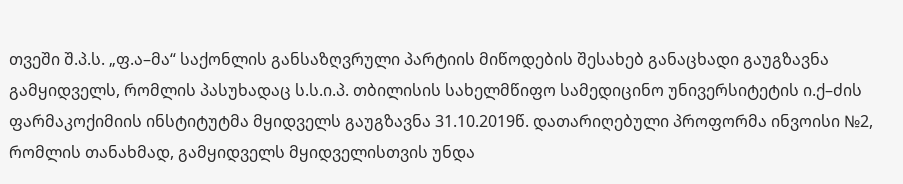თვეში შ.პ.ს. „ფ.ა–მა“ საქონლის განსაზღვრული პარტიის მიწოდების შესახებ განაცხადი გაუგზავნა გამყიდველს, რომლის პასუხადაც ს.ს.ი.პ. თბილისის სახელმწიფო სამედიცინო უნივერსიტეტის ი.ქ–ძის ფარმაკოქიმიის ინსტიტუტმა მყიდველს გაუგზავნა 31.10.2019წ. დათარიღებული პროფორმა ინვოისი №2, რომლის თანახმად, გამყიდველს მყიდველისთვის უნდა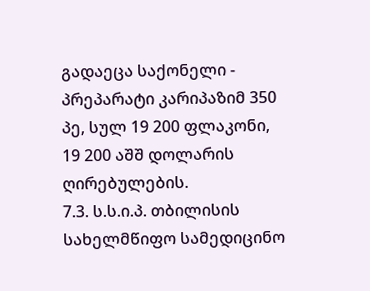გადაეცა საქონელი - პრეპარატი კარიპაზიმ 350 პე, სულ 19 200 ფლაკონი, 19 200 აშშ დოლარის ღირებულების.
7.3. ს.ს.ი.პ. თბილისის სახელმწიფო სამედიცინო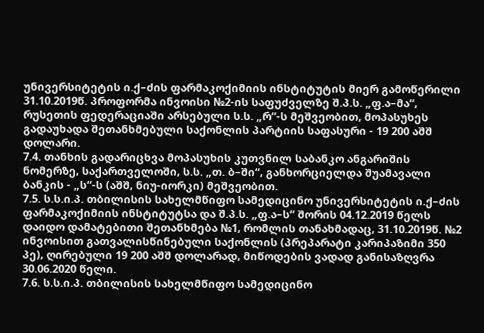უნივერსიტეტის ი.ქ–ძის ფარმაკოქიმიის ინსტიტუტის მიერ გამოწერილი 31.10.2019წ. პროფორმა ინვოისი №2-ის საფუძველზე შ.პ.ს. „ფ.ა–მა“, რუსეთის ფედერაციაში არსებული ს.ს. „რ“-ს მეშვეობით, მოპასუხეს გადაუხადა შეთანხმებული საქონლის პარტიის საფასური - 19 200 აშშ დოლარი.
7.4. თანხის გადარიცხვა მოპასუხის კუთვნილ საბანკო ანგარიშის ნომერზე, საქართველოში, ს.ს. „თ. ბ–ში“, განხორციელდა შუამავალი ბანკის - „ს“-ს (აშშ, ნიუ-იორკი) მეშვეობით.
7.5. ს.ს.ი.პ. თბილისის სახელმწიფო სამედიცინო უნივერსიტეტის ი.ქ–ძის ფარმაკოქიმიის ინსტიტუტსა და შ.პ.ს. „ფ.ა–ს“ შორის 04.12.2019 წელს დაიდო დამატებითი შეთანხმება №1, რომლის თანახმადაც, 31.10.2019წ. №2 ინვოისით გათვალისწინებული საქონლის (პრეპარატი კარიპაზიმი 350 პე), ღირებული 19 200 აშშ დოლარად, მიწოდების ვადად განისაზღვრა 30.06.2020 წელი.
7.6. ს.ს.ი.პ. თბილისის სახელმწიფო სამედიცინო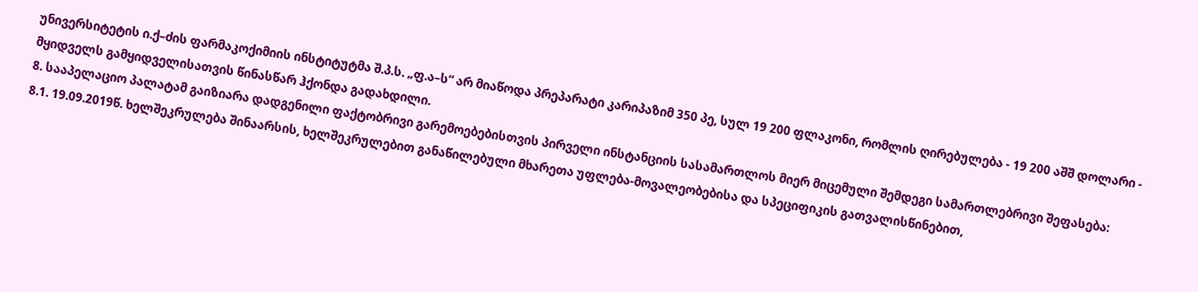უნივერსიტეტის ი.ქ–ძის ფარმაკოქიმიის ინსტიტუტმა შ.პ.ს. „ფ.ა–ს“ არ მიაწოდა პრეპარატი კარიპაზიმ 350 პე, სულ 19 200 ფლაკონი, რომლის ღირებულება - 19 200 აშშ დოლარი - მყიდველს გამყიდველისათვის წინასწარ ჰქონდა გადახდილი.
8. სააპელაციო პალატამ გაიზიარა დადგენილი ფაქტობრივი გარემოებებისთვის პირველი ინსტანციის სასამართლოს მიერ მიცემული შემდეგი სამართლებრივი შეფასება:
8.1. 19.09.2019წ. ხელშეკრულება შინაარსის, ხელშეკრულებით განაწილებული მხარეთა უფლება-მოვალეობებისა და სპეციფიკის გათვალისწინებით,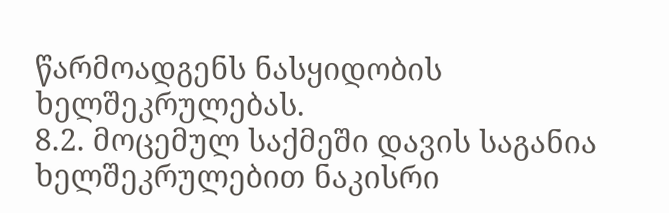წარმოადგენს ნასყიდობის ხელშეკრულებას.
8.2. მოცემულ საქმეში დავის საგანია ხელშეკრულებით ნაკისრი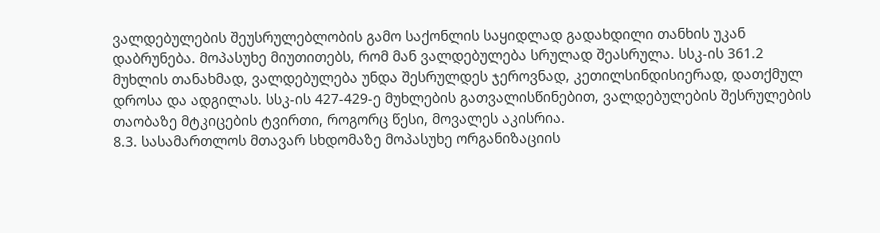ვალდებულების შეუსრულებლობის გამო საქონლის საყიდლად გადახდილი თანხის უკან დაბრუნება. მოპასუხე მიუთითებს, რომ მან ვალდებულება სრულად შეასრულა. სსკ-ის 361.2 მუხლის თანახმად, ვალდებულება უნდა შესრულდეს ჯეროვნად, კეთილსინდისიერად, დათქმულ დროსა და ადგილას. სსკ-ის 427-429-ე მუხლების გათვალისწინებით, ვალდებულების შესრულების თაობაზე მტკიცების ტვირთი, როგორც წესი, მოვალეს აკისრია.
8.3. სასამართლოს მთავარ სხდომაზე მოპასუხე ორგანიზაციის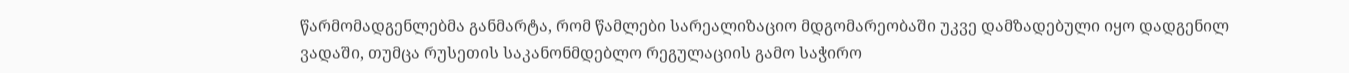წარმომადგენლებმა განმარტა, რომ წამლები სარეალიზაციო მდგომარეობაში უკვე დამზადებული იყო დადგენილ ვადაში, თუმცა რუსეთის საკანონმდებლო რეგულაციის გამო საჭირო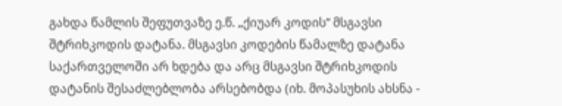გახდა წამლის შეფუთვაზე ე.წ. „ქიუარ კოდის“ მსგავსი შტრიხკოდის დატანა. მსგავსი კოდების წამალზე დატანა საქართველოში არ ხდება და არც მსგავსი შტრიხკოდის დატანის შესაძლებლობა არსებობდა (იხ. მოპასუხის ახსნა -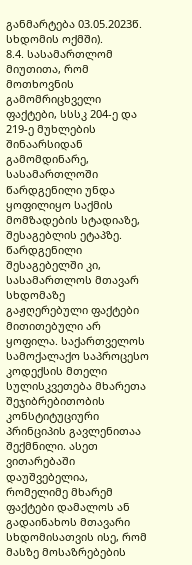განმარტება 03.05.2023წ. სხდომის ოქმში).
8.4. სასამართლომ მიუთითა, რომ მოთხოვნის გამომრიცხველი ფაქტები, სსსკ 204-ე და 219-ე მუხლების შინაარსიდან გამომდინარე, სასამართლოში წარდგენილი უნდა ყოფილიყო საქმის მომზადების სტადიაზე, შესაგებლის ეტაპზე. წარდგენილი შესაგებელში კი, სასამართლოს მთავარ სხდომაზე გაჟღერებული ფაქტები მითითებული არ ყოფილა. საქართველოს სამოქალაქო საპროცესო კოდექსის მთელი სულისკვეთება მხარეთა შეჯიბრებითობის კონსტიტუციური პრინციპის გავლენითაა შექმნილი. ასეთ ვითარებაში დაუშვებელია, რომელიმე მხარემ ფაქტები დამალოს ან გადაინახოს მთავარი სხდომისათვის ისე, რომ მასზე მოსაზრებების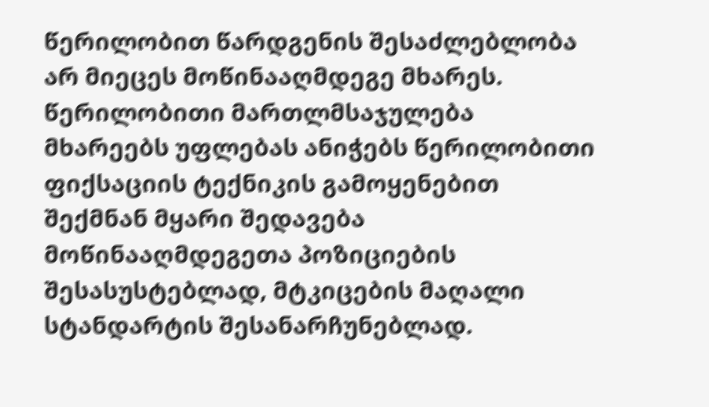წერილობით წარდგენის შესაძლებლობა არ მიეცეს მოწინააღმდეგე მხარეს. წერილობითი მართლმსაჯულება მხარეებს უფლებას ანიჭებს წერილობითი ფიქსაციის ტექნიკის გამოყენებით შექმნან მყარი შედავება მოწინააღმდეგეთა პოზიციების შესასუსტებლად, მტკიცების მაღალი სტანდარტის შესანარჩუნებლად.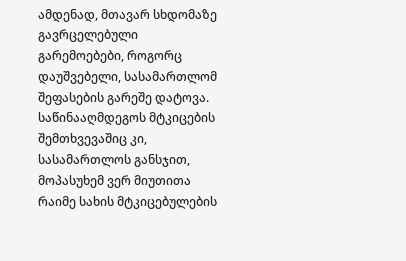ამდენად, მთავარ სხდომაზე გავრცელებული გარემოებები, როგორც დაუშვებელი, სასამართლომ შეფასების გარეშე დატოვა. საწინააღმდეგოს მტკიცების შემთხვევაშიც კი, სასამართლოს განსჯით, მოპასუხემ ვერ მიუთითა რაიმე სახის მტკიცებულების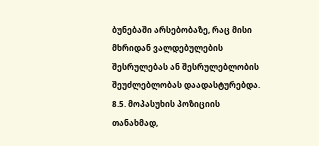ბუნებაში არსებობაზე, რაც მისი მხრიდან ვალდებულების შესრულებას ან შესრულებლობის შეუძლებლობას დაადასტურებდა.
8.5. მოპასუხის პოზიციის თანახმად,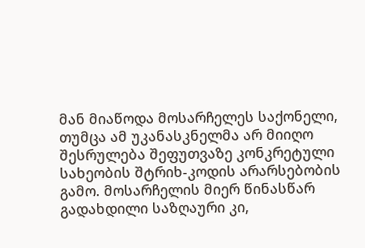მან მიაწოდა მოსარჩელეს საქონელი, თუმცა ამ უკანასკნელმა არ მიიღო შესრულება შეფუთვაზე კონკრეტული სახეობის შტრიხ-კოდის არარსებობის გამო. მოსარჩელის მიერ წინასწარ გადახდილი საზღაური კი,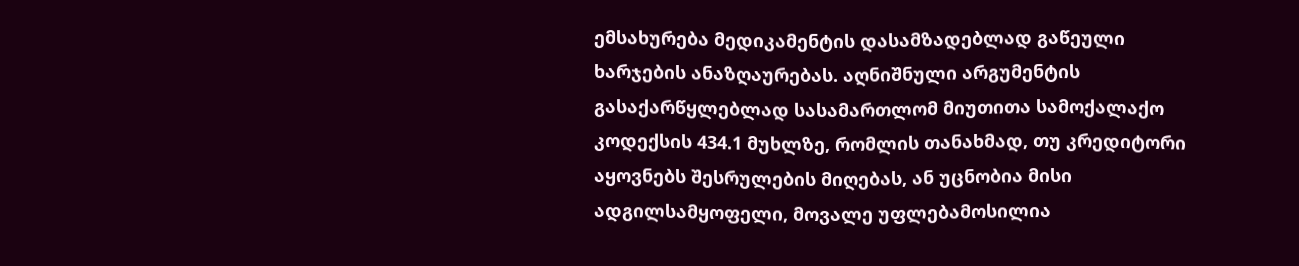ემსახურება მედიკამენტის დასამზადებლად გაწეული ხარჯების ანაზღაურებას. აღნიშნული არგუმენტის გასაქარწყლებლად სასამართლომ მიუთითა სამოქალაქო კოდექსის 434.1 მუხლზე, რომლის თანახმად, თუ კრედიტორი აყოვნებს შესრულების მიღებას, ან უცნობია მისი ადგილსამყოფელი, მოვალე უფლებამოსილია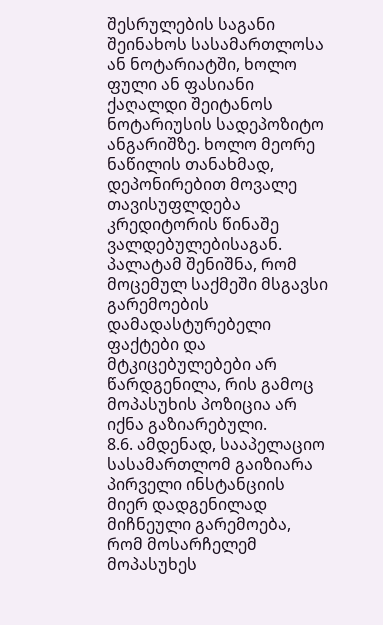შესრულების საგანი შეინახოს სასამართლოსა ან ნოტარიატში, ხოლო ფული ან ფასიანი ქაღალდი შეიტანოს ნოტარიუსის სადეპოზიტო ანგარიშზე. ხოლო მეორე ნაწილის თანახმად, დეპონირებით მოვალე თავისუფლდება კრედიტორის წინაშე ვალდებულებისაგან. პალატამ შენიშნა, რომ მოცემულ საქმეში მსგავსი გარემოების დამადასტურებელი ფაქტები და მტკიცებულებები არ წარდგენილა, რის გამოც მოპასუხის პოზიცია არ იქნა გაზიარებული.
8.6. ამდენად, სააპელაციო სასამართლომ გაიზიარა პირველი ინსტანციის მიერ დადგენილად მიჩნეული გარემოება, რომ მოსარჩელემ მოპასუხეს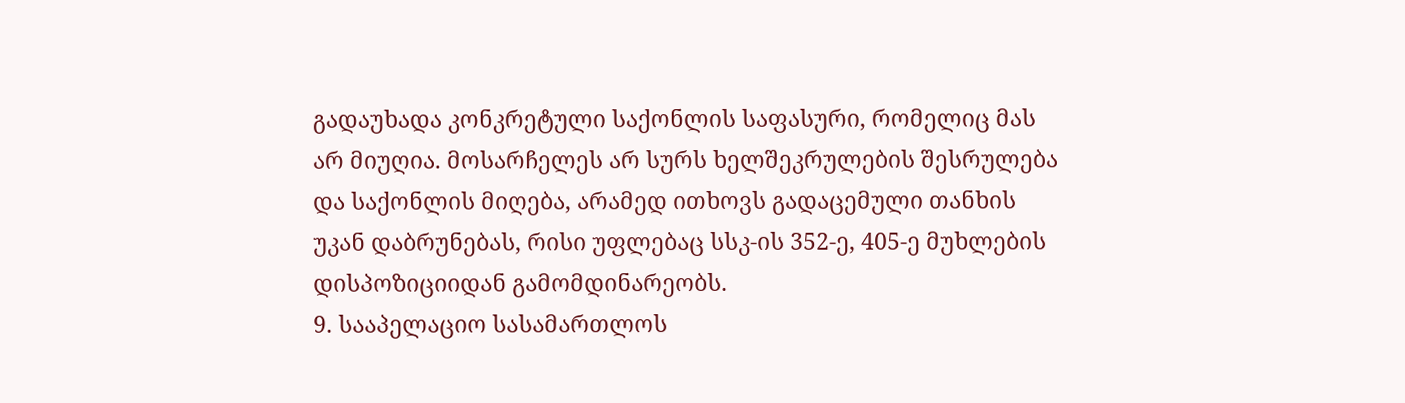გადაუხადა კონკრეტული საქონლის საფასური, რომელიც მას არ მიუღია. მოსარჩელეს არ სურს ხელშეკრულების შესრულება და საქონლის მიღება, არამედ ითხოვს გადაცემული თანხის უკან დაბრუნებას, რისი უფლებაც სსკ-ის 352-ე, 405-ე მუხლების დისპოზიციიდან გამომდინარეობს.
9. სააპელაციო სასამართლოს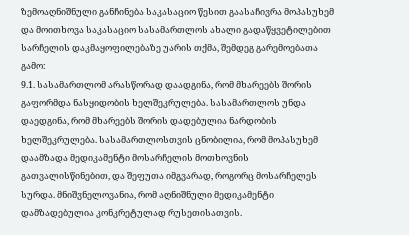ზემოაღნიშნული განჩინება საკასაციო წესით გაასაჩივრა მოპასუხემ და მოითხოვა საკასაციო სასამართლოს ახალი გადაწყვეტილებით სარჩელის დაკმაყოფილებაზე უარის თქმა, შემდეგ გარემოებათა გამო:
9.1. სასამართლომ არასწორად დაადგინა, რომ მხარეებს შორის გაფორმდა ნასყიდობის ხელშეკრულება. სასამართლოს უნდა დაედგინა, რომ მხარეებს შორის დადებულია ნარდობის ხელშეკრულება. სასამართლოსთვის ცნობილია, რომ მოპასუხემ დაამზადა მედიკამენტი მოსარჩელის მოთხოვნის გათვალისწინებით, და შეფუთა იმგვარად, როგორც მოსარჩელეს სურდა. მნიშვნელოვანია, რომ აღნიშნული მედიკამენტი დამზადებულია კონკრეტულად რუსეთისათვის.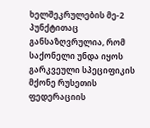ხელშეკრულების მე-2 პუნქტითაც განსაზღვრულია, რომ საქონელი უნდა იყოს გარკვეული სპეციფიკის მქონე რუსეთის ფედერაციის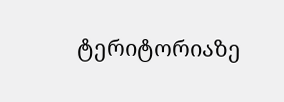ტერიტორიაზე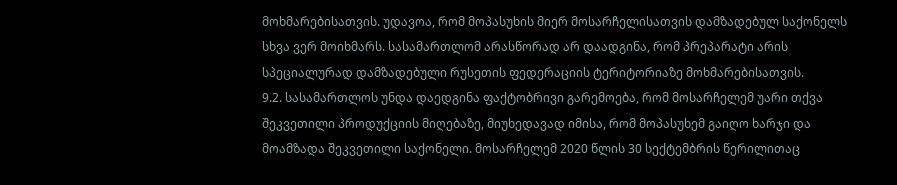მოხმარებისათვის. უდავოა, რომ მოპასუხის მიერ მოსარჩელისათვის დამზადებულ საქონელს სხვა ვერ მოიხმარს. სასამართლომ არასწორად არ დაადგინა, რომ პრეპარატი არის სპეციალურად დამზადებული რუსეთის ფედერაციის ტერიტორიაზე მოხმარებისათვის.
9.2. სასამართლოს უნდა დაედგინა ფაქტობრივი გარემოება, რომ მოსარჩელემ უარი თქვა შეკვეთილი პროდუქციის მიღებაზე, მიუხედავად იმისა, რომ მოპასუხემ გაიღო ხარჯი და მოამზადა შეკვეთილი საქონელი. მოსარჩელემ 2020 წლის 30 სექტემბრის წერილითაც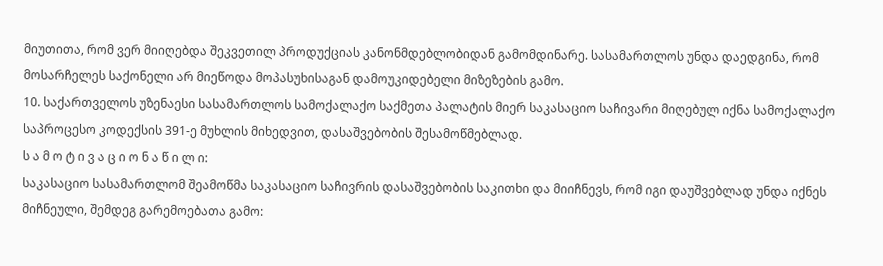მიუთითა, რომ ვერ მიიღებდა შეკვეთილ პროდუქციას კანონმდებლობიდან გამომდინარე. სასამართლოს უნდა დაედგინა, რომ მოსარჩელეს საქონელი არ მიეწოდა მოპასუხისაგან დამოუკიდებელი მიზეზების გამო.
10. საქართველოს უზენაესი სასამართლოს სამოქალაქო საქმეთა პალატის მიერ საკასაციო საჩივარი მიღებულ იქნა სამოქალაქო საპროცესო კოდექსის 391-ე მუხლის მიხედვით, დასაშვებობის შესამოწმებლად.
ს ა მ ო ტ ი ვ ა ც ი ო ნ ა წ ი ლ ი:
საკასაციო სასამართლომ შეამოწმა საკასაციო საჩივრის დასაშვებობის საკითხი და მიიჩნევს, რომ იგი დაუშვებლად უნდა იქნეს მიჩნეული, შემდეგ გარემოებათა გამო: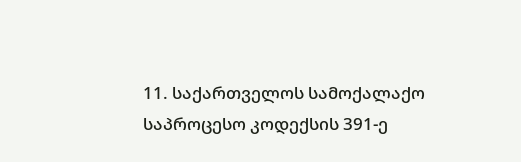11. საქართველოს სამოქალაქო საპროცესო კოდექსის 391-ე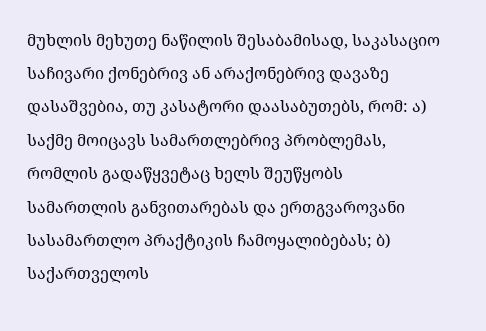მუხლის მეხუთე ნაწილის შესაბამისად, საკასაციო საჩივარი ქონებრივ ან არაქონებრივ დავაზე დასაშვებია, თუ კასატორი დაასაბუთებს, რომ: ა) საქმე მოიცავს სამართლებრივ პრობლემას, რომლის გადაწყვეტაც ხელს შეუწყობს სამართლის განვითარებას და ერთგვაროვანი სასამართლო პრაქტიკის ჩამოყალიბებას; ბ) საქართველოს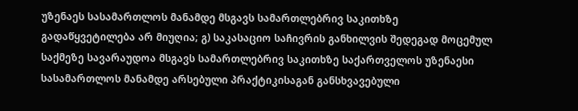უზენაეს სასამართლოს მანამდე მსგავს სამართლებრივ საკითხზე გადაწყვეტილება არ მიუღია; გ) საკასაციო საჩივრის განხილვის შედეგად მოცემულ საქმეზე სავარაუდოა მსგავს სამართლებრივ საკითხზე საქართველოს უზენაესი სასამართლოს მანამდე არსებული პრაქტიკისაგან განსხვავებული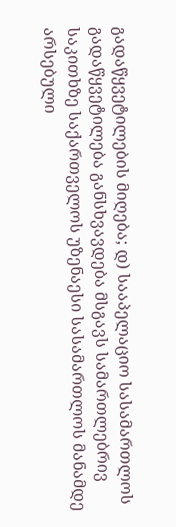გადაწყვეტილების მიღება; დ) სააპელაციო სასამართლოს გადაწყვეტილება განსხვავდება მსგავს სამართლებრივ საკითხზე საქართველოს უზენაესი სასამართლოს მანამდე არსებული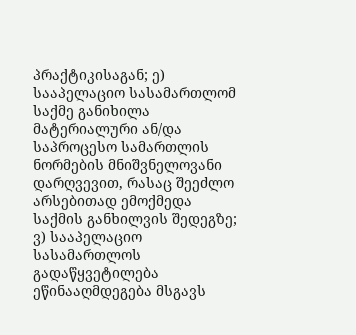პრაქტიკისაგან; ე) სააპელაციო სასამართლომ საქმე განიხილა მატერიალური ან/და საპროცესო სამართლის ნორმების მნიშვნელოვანი დარღვევით, რასაც შეეძლო არსებითად ემოქმედა საქმის განხილვის შედეგზე; ვ) სააპელაციო სასამართლოს გადაწყვეტილება ეწინააღმდეგება მსგავს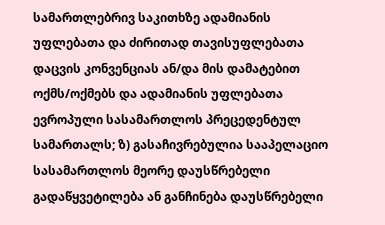სამართლებრივ საკითხზე ადამიანის უფლებათა და ძირითად თავისუფლებათა დაცვის კონვენციას ან/და მის დამატებით ოქმს/ოქმებს და ადამიანის უფლებათა ევროპული სასამართლოს პრეცედენტულ სამართალს; ზ) გასაჩივრებულია სააპელაციო სასამართლოს მეორე დაუსწრებელი გადაწყვეტილება ან განჩინება დაუსწრებელი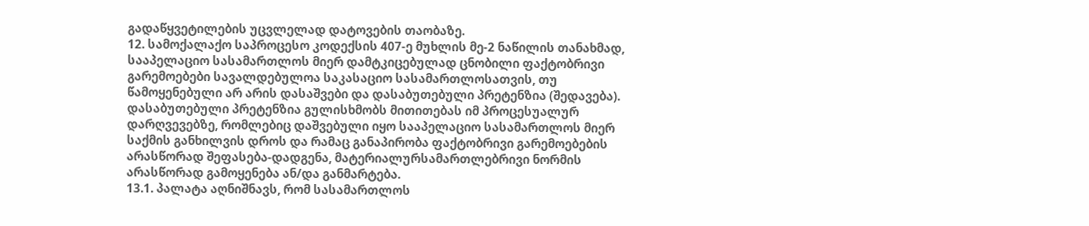გადაწყვეტილების უცვლელად დატოვების თაობაზე.
12. სამოქალაქო საპროცესო კოდექსის 407-ე მუხლის მე-2 ნაწილის თანახმად, სააპელაციო სასამართლოს მიერ დამტკიცებულად ცნობილი ფაქტობრივი გარემოებები სავალდებულოა საკასაციო სასამართლოსათვის, თუ წამოყენებული არ არის დასაშვები და დასაბუთებული პრეტენზია (შედავება). დასაბუთებული პრეტენზია გულისხმობს მითითებას იმ პროცესუალურ დარღვევებზე, რომლებიც დაშვებული იყო სააპელაციო სასამართლოს მიერ საქმის განხილვის დროს და რამაც განაპირობა ფაქტობრივი გარემოებების არასწორად შეფასება-დადგენა, მატერიალურსამართლებრივი ნორმის არასწორად გამოყენება ან/და განმარტება.
13.1. პალატა აღნიშნავს, რომ სასამართლოს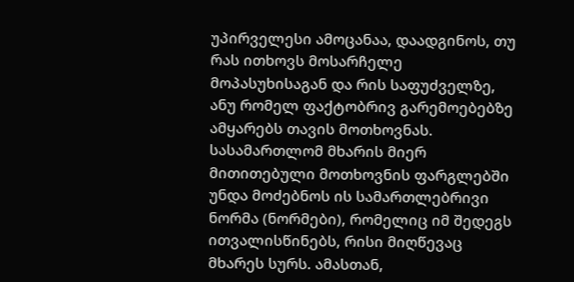უპირველესი ამოცანაა, დაადგინოს, თუ რას ითხოვს მოსარჩელე მოპასუხისაგან და რის საფუძველზე, ანუ რომელ ფაქტობრივ გარემოებებზე ამყარებს თავის მოთხოვნას. სასამართლომ მხარის მიერ მითითებული მოთხოვნის ფარგლებში უნდა მოძებნოს ის სამართლებრივი ნორმა (ნორმები), რომელიც იმ შედეგს ითვალისწინებს, რისი მიღწევაც მხარეს სურს. ამასთან,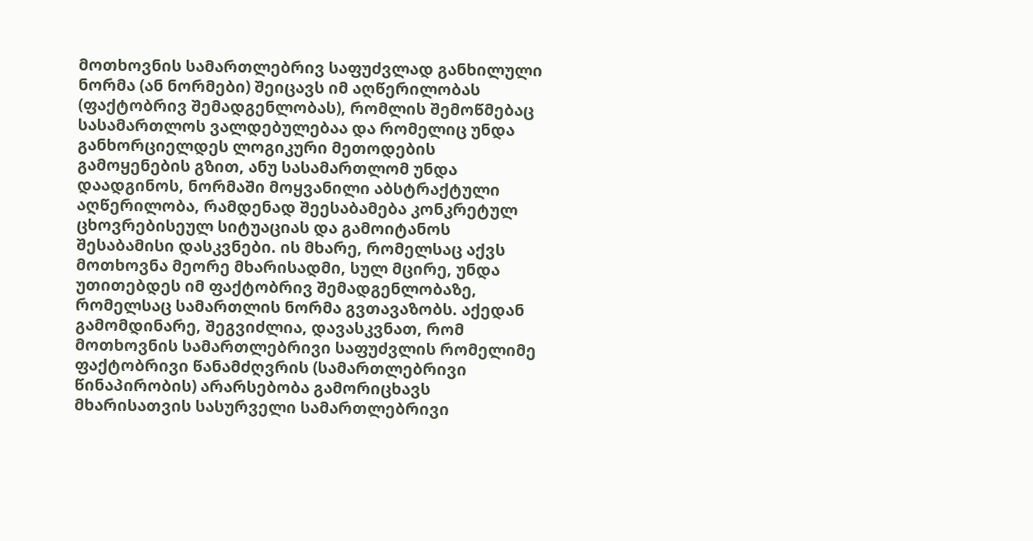მოთხოვნის სამართლებრივ საფუძვლად განხილული ნორმა (ან ნორმები) შეიცავს იმ აღწერილობას (ფაქტობრივ შემადგენლობას), რომლის შემოწმებაც სასამართლოს ვალდებულებაა და რომელიც უნდა განხორციელდეს ლოგიკური მეთოდების გამოყენების გზით, ანუ სასამართლომ უნდა დაადგინოს, ნორმაში მოყვანილი აბსტრაქტული აღწერილობა, რამდენად შეესაბამება კონკრეტულ ცხოვრებისეულ სიტუაციას და გამოიტანოს შესაბამისი დასკვნები. ის მხარე, რომელსაც აქვს მოთხოვნა მეორე მხარისადმი, სულ მცირე, უნდა უთითებდეს იმ ფაქტობრივ შემადგენლობაზე, რომელსაც სამართლის ნორმა გვთავაზობს. აქედან გამომდინარე, შეგვიძლია, დავასკვნათ, რომ მოთხოვნის სამართლებრივი საფუძვლის რომელიმე ფაქტობრივი წანამძღვრის (სამართლებრივი წინაპირობის) არარსებობა გამორიცხავს მხარისათვის სასურველი სამართლებრივი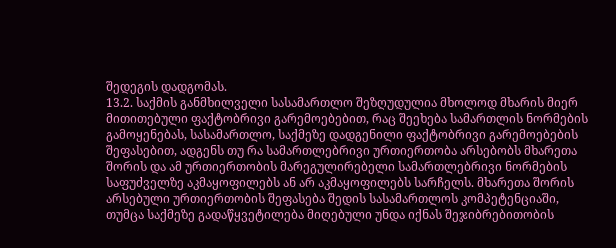შედეგის დადგომას.
13.2. საქმის განმხილველი სასამართლო შეზღუდულია მხოლოდ მხარის მიერ მითითებული ფაქტობრივი გარემოებებით, რაც შეეხება სამართლის ნორმების გამოყენებას, სასამართლო, საქმეზე დადგენილი ფაქტობრივი გარემოებების შეფასებით, ადგენს თუ რა სამართლებრივი ურთიერთობა არსებობს მხარეთა შორის და ამ ურთიერთობის მარეგულირებელი სამართლებრივი ნორმების საფუძველზე აკმაყოფილებს ან არ აკმაყოფილებს სარჩელს. მხარეთა შორის არსებული ურთიერთობის შეფასება შედის სასამართლოს კომპეტენციაში, თუმცა საქმეზე გადაწყვეტილება მიღებული უნდა იქნას შეჯიბრებითობის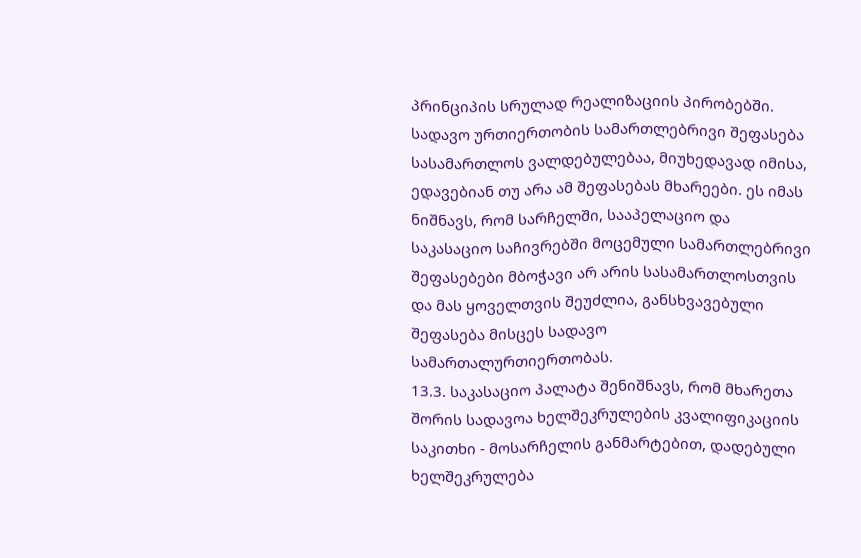პრინციპის სრულად რეალიზაციის პირობებში. სადავო ურთიერთობის სამართლებრივი შეფასება სასამართლოს ვალდებულებაა, მიუხედავად იმისა, ედავებიან თუ არა ამ შეფასებას მხარეები. ეს იმას ნიშნავს, რომ სარჩელში, სააპელაციო და საკასაციო საჩივრებში მოცემული სამართლებრივი შეფასებები მბოჭავი არ არის სასამართლოსთვის და მას ყოველთვის შეუძლია, განსხვავებული შეფასება მისცეს სადავო სამართალურთიერთობას.
13.3. საკასაციო პალატა შენიშნავს, რომ მხარეთა შორის სადავოა ხელშეკრულების კვალიფიკაციის საკითხი - მოსარჩელის განმარტებით, დადებული ხელშეკრულება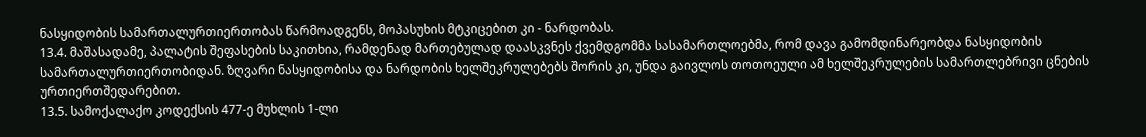ნასყიდობის სამართალურთიერთობას წარმოადგენს, მოპასუხის მტკიცებით კი - ნარდობას.
13.4. მაშასადამე, პალატის შეფასების საკითხია, რამდენად მართებულად დაასკვნეს ქვემდგომმა სასამართლოებმა, რომ დავა გამომდინარეობდა ნასყიდობის სამართალურთიერთობიდან. ზღვარი ნასყიდობისა და ნარდობის ხელშეკრულებებს შორის კი, უნდა გაივლოს თოთოეული ამ ხელშეკრულების სამართლებრივი ცნების ურთიერთშედარებით.
13.5. სამოქალაქო კოდექსის 477-ე მუხლის 1-ლი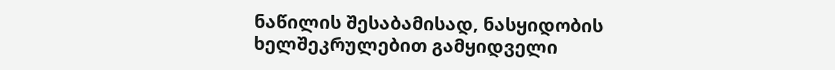ნაწილის შესაბამისად, ნასყიდობის ხელშეკრულებით გამყიდველი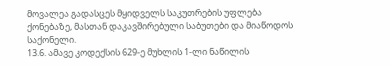მოვალეა გადასცეს მყიდველს საკუთრების უფლება ქონებაზე, მასთან დაკავშირებული საბუთები და მიაწოდოს საქონელი.
13.6. ამავე კოდექსის 629-ე მუხლის 1-ლი ნაწილის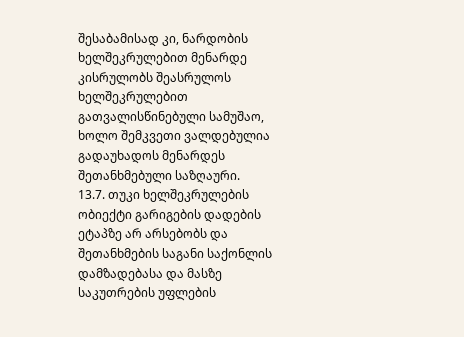შესაბამისად კი, ნარდობის ხელშეკრულებით მენარდე კისრულობს შეასრულოს ხელშეკრულებით გათვალისწინებული სამუშაო, ხოლო შემკვეთი ვალდებულია გადაუხადოს მენარდეს შეთანხმებული საზღაური.
13.7. თუკი ხელშეკრულების ობიექტი გარიგების დადების ეტაპზე არ არსებობს და შეთანხმების საგანი საქონლის დამზადებასა და მასზე საკუთრების უფლების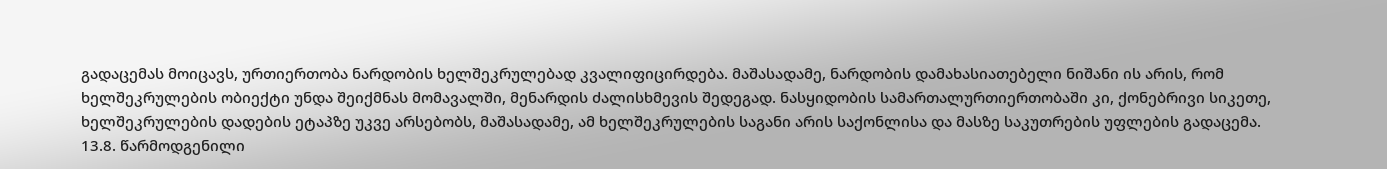გადაცემას მოიცავს, ურთიერთობა ნარდობის ხელშეკრულებად კვალიფიცირდება. მაშასადამე, ნარდობის დამახასიათებელი ნიშანი ის არის, რომ ხელშეკრულების ობიექტი უნდა შეიქმნას მომავალში, მენარდის ძალისხმევის შედეგად. ნასყიდობის სამართალურთიერთობაში კი, ქონებრივი სიკეთე, ხელშეკრულების დადების ეტაპზე უკვე არსებობს, მაშასადამე, ამ ხელშეკრულების საგანი არის საქონლისა და მასზე საკუთრების უფლების გადაცემა.
13.8. წარმოდგენილი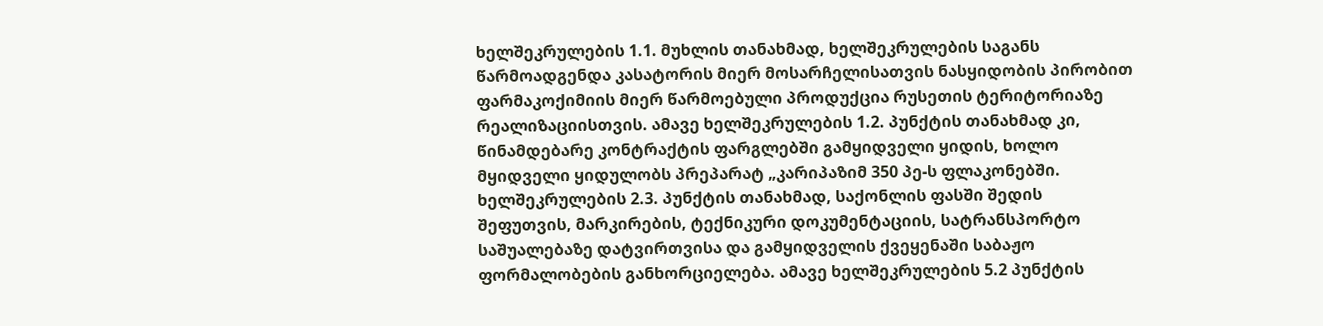ხელშეკრულების 1.1. მუხლის თანახმად, ხელშეკრულების საგანს წარმოადგენდა კასატორის მიერ მოსარჩელისათვის ნასყიდობის პირობით ფარმაკოქიმიის მიერ წარმოებული პროდუქცია რუსეთის ტერიტორიაზე რეალიზაციისთვის. ამავე ხელშეკრულების 1.2. პუნქტის თანახმად კი, წინამდებარე კონტრაქტის ფარგლებში გამყიდველი ყიდის, ხოლო მყიდველი ყიდულობს პრეპარატ „კარიპაზიმ 350 პე-ს ფლაკონებში. ხელშეკრულების 2.3. პუნქტის თანახმად, საქონლის ფასში შედის შეფუთვის, მარკირების, ტექნიკური დოკუმენტაციის, სატრანსპორტო საშუალებაზე დატვირთვისა და გამყიდველის ქვეყენაში საბაჟო ფორმალობების განხორციელება. ამავე ხელშეკრულების 5.2 პუნქტის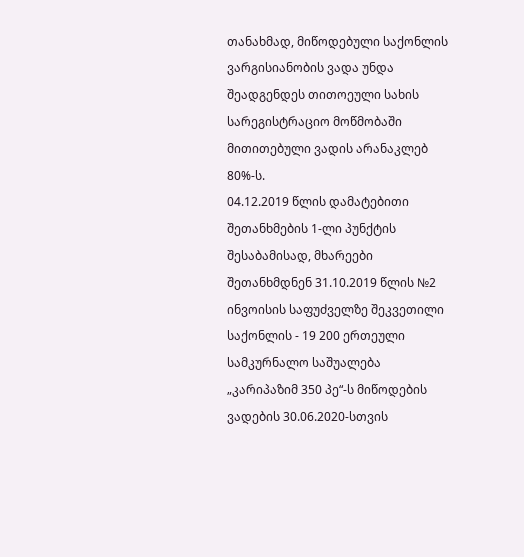თანახმად, მიწოდებული საქონლის ვარგისიანობის ვადა უნდა შეადგენდეს თითოეული სახის სარეგისტრაციო მოწმობაში მითითებული ვადის არანაკლებ 80%-ს.
04.12.2019 წლის დამატებითი შეთანხმების 1-ლი პუნქტის შესაბამისად, მხარეები შეთანხმდნენ 31.10.2019 წლის №2 ინვოისის საფუძველზე შეკვეთილი საქონლის - 19 200 ერთეული სამკურნალო საშუალება „კარიპაზიმ 350 პე“-ს მიწოდების ვადების 30.06.2020-სთვის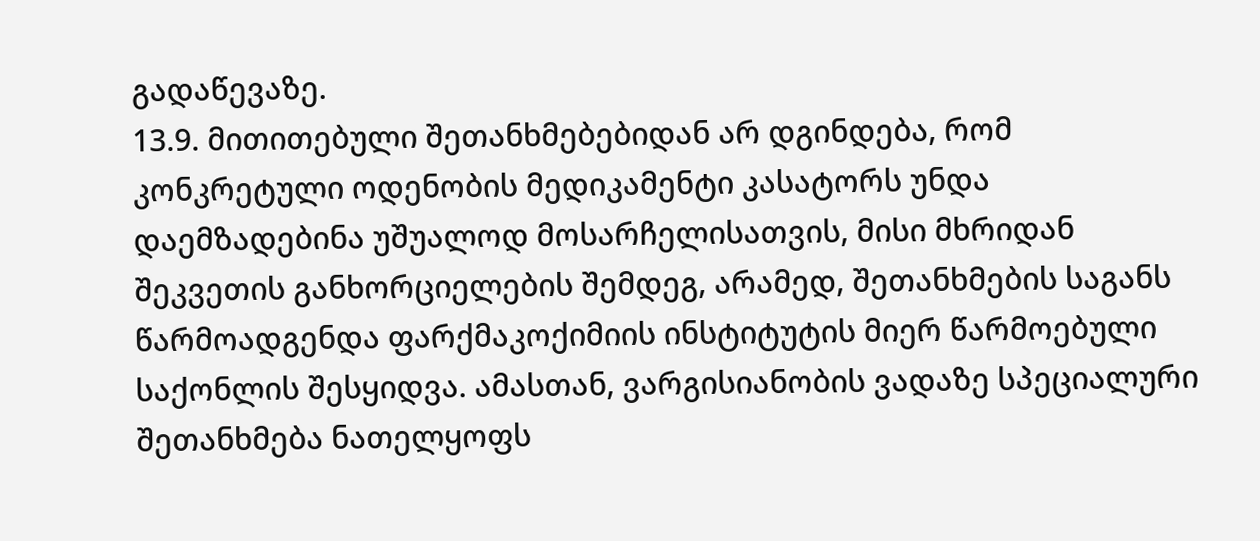გადაწევაზე.
13.9. მითითებული შეთანხმებებიდან არ დგინდება, რომ კონკრეტული ოდენობის მედიკამენტი კასატორს უნდა დაემზადებინა უშუალოდ მოსარჩელისათვის, მისი მხრიდან შეკვეთის განხორციელების შემდეგ, არამედ, შეთანხმების საგანს წარმოადგენდა ფარქმაკოქიმიის ინსტიტუტის მიერ წარმოებული საქონლის შესყიდვა. ამასთან, ვარგისიანობის ვადაზე სპეციალური შეთანხმება ნათელყოფს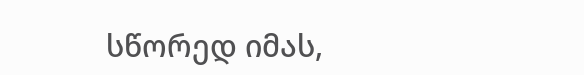სწორედ იმას,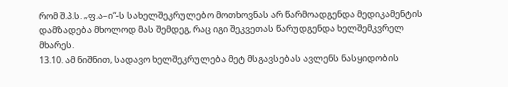რომ შ.პ.ს. „ფ.ა–ი“-ს სახელშეკრულებო მოთხოვნას არ წარმოადგენდა მედიკამენტის დამზადება მხოლოდ მას შემდეგ, რაც იგი შეკვეთას წარუდგენდა ხელშემკვრელ მხარეს.
13.10. ამ ნიშნით, სადავო ხელშეკრულება მეტ მსგავსებას ავლენს ნასყიდობის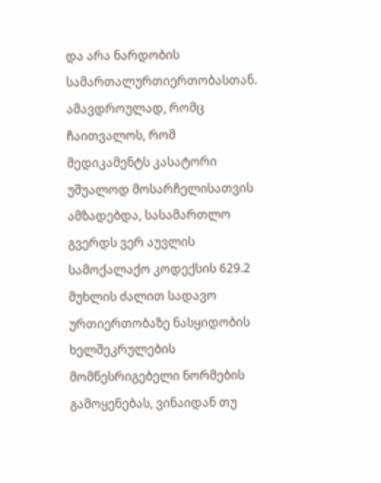და არა ნარდობის სამართალურთიერთობასთან. ამავდროულად, რომც ჩაითვალოს, რომ მედიკამენტს კასატორი უშუალოდ მოსარჩელისათვის ამზადებდა, სასამართლო გვერდს ვერ აუვლის სამოქალაქო კოდექსის 629.2 მუხლის ძალით სადავო ურთიერთობაზე ნასყიდობის ხელშეკრულების მომწესრიგებელი ნორმების გამოყენებას, ვინაიდან თუ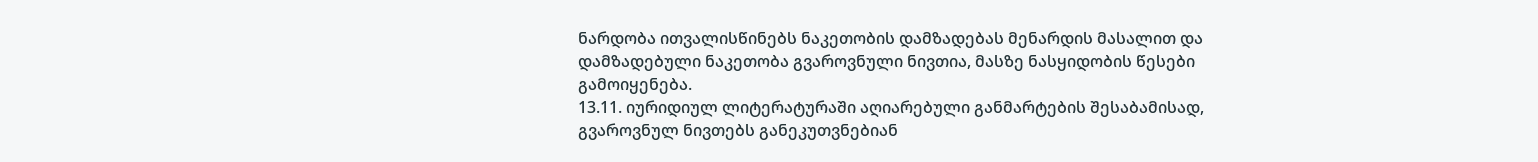ნარდობა ითვალისწინებს ნაკეთობის დამზადებას მენარდის მასალით და დამზადებული ნაკეთობა გვაროვნული ნივთია, მასზე ნასყიდობის წესები გამოიყენება.
13.11. იურიდიულ ლიტერატურაში აღიარებული განმარტების შესაბამისად, გვაროვნულ ნივთებს განეკუთვნებიან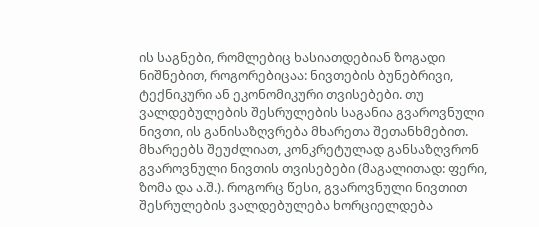ის საგნები, რომლებიც ხასიათდებიან ზოგადი ნიშნებით, როგორებიცაა: ნივთების ბუნებრივი, ტექნიკური ან ეკონომიკური თვისებები. თუ ვალდებულების შესრულების საგანია გვაროვნული ნივთი, ის განისაზღვრება მხარეთა შეთანხმებით. მხარეებს შეუძლიათ, კონკრეტულად განსაზღვრონ გვაროვნული ნივთის თვისებები (მაგალითად: ფერი, ზომა და ა.შ.). როგორც წესი, გვაროვნული ნივთით შესრულების ვალდებულება ხორციელდება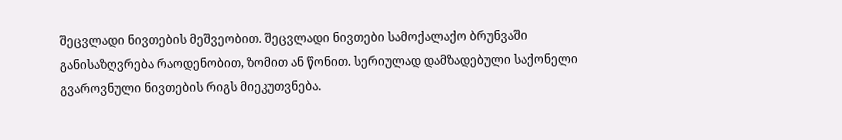შეცვლადი ნივთების მეშვეობით. შეცვლადი ნივთები სამოქალაქო ბრუნვაში განისაზღვრება რაოდენობით, ზომით ან წონით. სერიულად დამზადებული საქონელი გვაროვნული ნივთების რიგს მიეკუთვნება.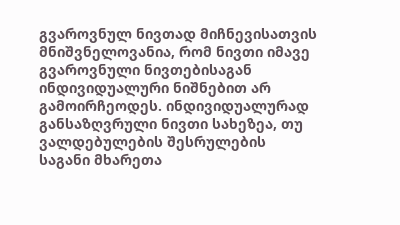გვაროვნულ ნივთად მიჩნევისათვის მნიშვნელოვანია, რომ ნივთი იმავე გვაროვნული ნივთებისაგან ინდივიდუალური ნიშნებით არ გამოირჩეოდეს. ინდივიდუალურად განსაზღვრული ნივთი სახეზეა, თუ ვალდებულების შესრულების საგანი მხარეთა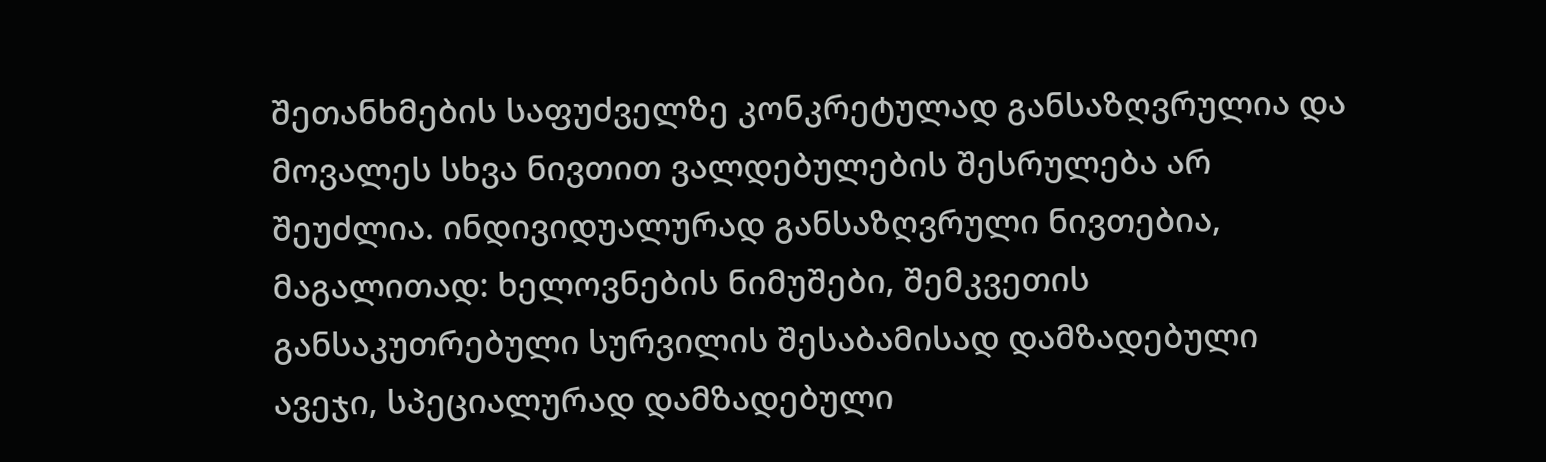შეთანხმების საფუძველზე კონკრეტულად განსაზღვრულია და მოვალეს სხვა ნივთით ვალდებულების შესრულება არ შეუძლია. ინდივიდუალურად განსაზღვრული ნივთებია, მაგალითად: ხელოვნების ნიმუშები, შემკვეთის განსაკუთრებული სურვილის შესაბამისად დამზადებული ავეჯი, სპეციალურად დამზადებული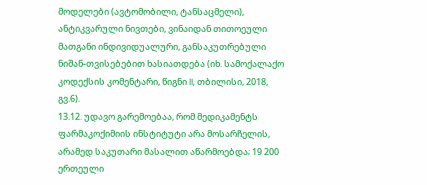მოდელები (ავტომობილი, ტანსაცმელი), ანტიკვარული ნივთები, ვინაიდან თითოეული მათგანი ინდივიდუალური, განსაკუთრებული ნიშან-თვისებებით ხასიათდება (იხ. სამოქალაქო კოდექსის კომენტარი, წიგნი II, თბილისი, 2018, გვ.6).
13.12. უდავო გარემოებაა, რომ მედიკამენტს ფარმაკოქიმიის ინსტიტუტი არა მოსარჩელის, არამედ საკუთარი მასალით აწარმოებდა; 19 200 ერთეული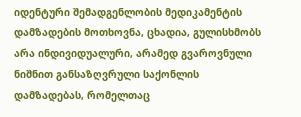იდენტური შემადგენლობის მედიკამენტის დამზადების მოთხოვნა, ცხადია, გულისხმობს არა ინდივიდუალური, არამედ გვაროვნული ნიშნით განსაზღვრული საქონლის დამზადებას, რომელთაც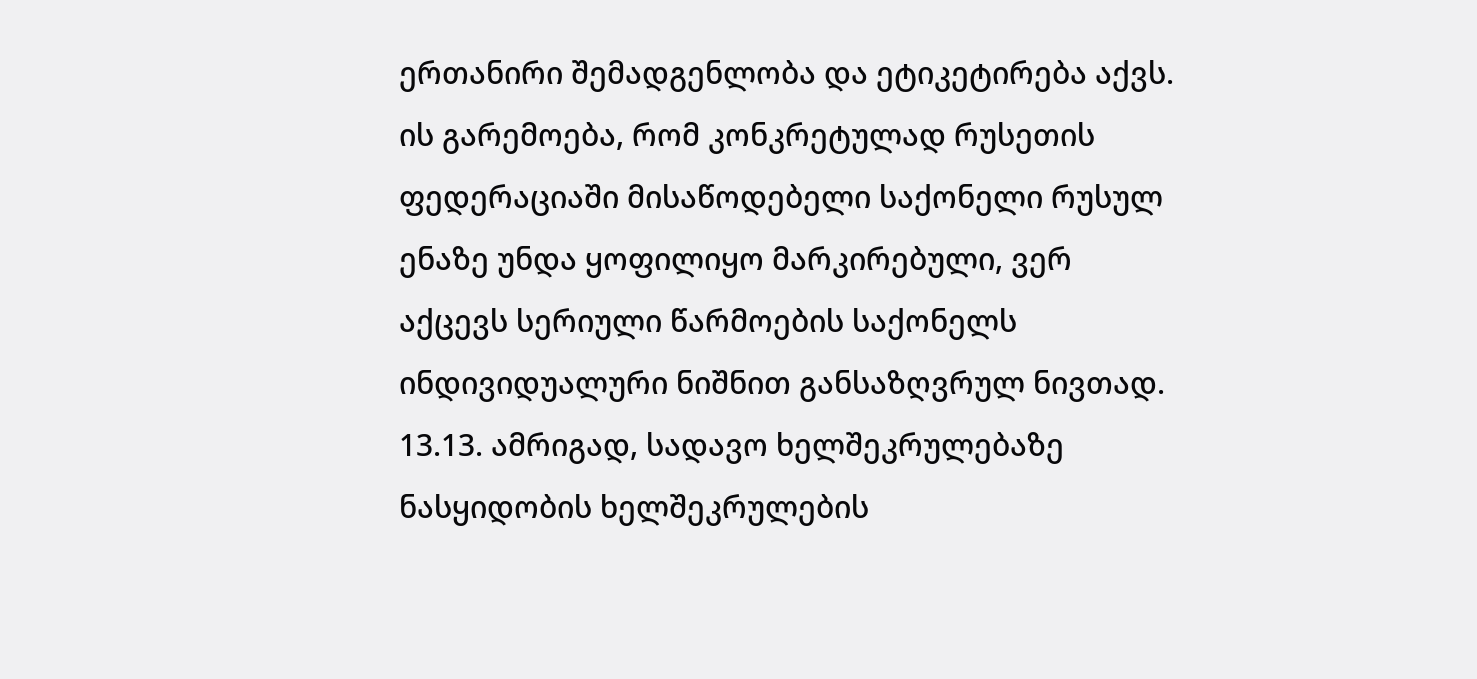ერთანირი შემადგენლობა და ეტიკეტირება აქვს. ის გარემოება, რომ კონკრეტულად რუსეთის ფედერაციაში მისაწოდებელი საქონელი რუსულ ენაზე უნდა ყოფილიყო მარკირებული, ვერ აქცევს სერიული წარმოების საქონელს ინდივიდუალური ნიშნით განსაზღვრულ ნივთად.
13.13. ამრიგად, სადავო ხელშეკრულებაზე ნასყიდობის ხელშეკრულების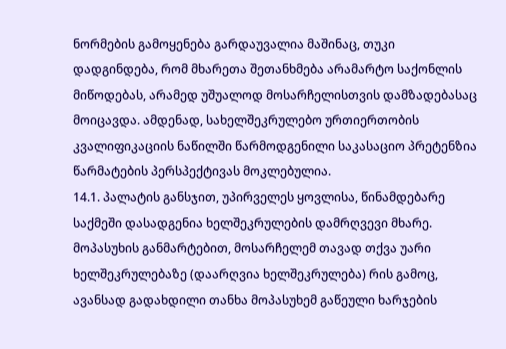ნორმების გამოყენება გარდაუვალია მაშინაც, თუკი დადგინდება, რომ მხარეთა შეთანხმება არამარტო საქონლის მიწოდებას, არამედ უშუალოდ მოსარჩელისთვის დამზადებასაც მოიცავდა. ამდენად, სახელშეკრულებო ურთიერთობის კვალიფიკაციის ნაწილში წარმოდგენილი საკასაციო პრეტენზია წარმატების პერსპექტივას მოკლებულია.
14.1. პალატის განსჯით, უპირველეს ყოვლისა, წინამდებარე საქმეში დასადგენია ხელშეკრულების დამრღვევი მხარე. მოპასუხის განმარტებით, მოსარჩელემ თავად თქვა უარი ხელშეკრულებაზე (დაარღვია ხელშეკრულება) რის გამოც, ავანსად გადახდილი თანხა მოპასუხემ გაწეული ხარჯების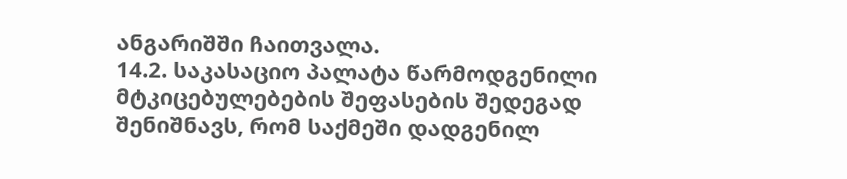ანგარიშში ჩაითვალა.
14.2. საკასაციო პალატა წარმოდგენილი მტკიცებულებების შეფასების შედეგად შენიშნავს, რომ საქმეში დადგენილ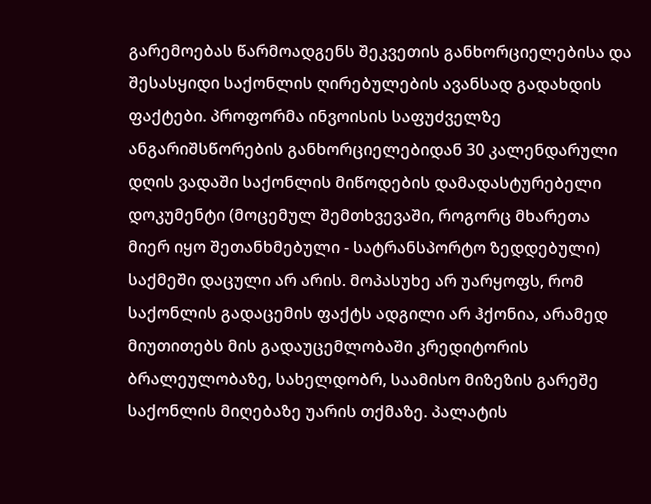გარემოებას წარმოადგენს შეკვეთის განხორციელებისა და შესასყიდი საქონლის ღირებულების ავანსად გადახდის ფაქტები. პროფორმა ინვოისის საფუძველზე ანგარიშსწორების განხორციელებიდან 30 კალენდარული დღის ვადაში საქონლის მიწოდების დამადასტურებელი დოკუმენტი (მოცემულ შემთხვევაში, როგორც მხარეთა მიერ იყო შეთანხმებული - სატრანსპორტო ზედდებული) საქმეში დაცული არ არის. მოპასუხე არ უარყოფს, რომ საქონლის გადაცემის ფაქტს ადგილი არ ჰქონია, არამედ მიუთითებს მის გადაუცემლობაში კრედიტორის ბრალეულობაზე, სახელდობრ, საამისო მიზეზის გარეშე საქონლის მიღებაზე უარის თქმაზე. პალატის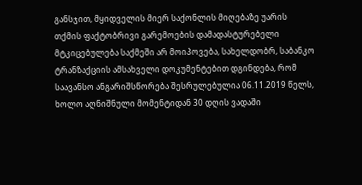განსჯით, მყიდველის მიერ საქონლის მიღებაზე უარის თქმის ფაქტობრივი გარემოების დამადასტურებელი მტკიცებულება საქმეში არ მოიპოვება, სახელდობრ, საბანკო ტრანზაქციის ამსახველი დოკუმენტებით დგინდება, რომ საავანსო ანგარიშსწორება შესრულებულია 06.11.2019 წელს, ხოლო აღნიშნული მომენტიდან 30 დღის ვადაში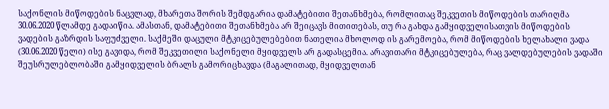საქონლის მიწოდების ნაცვლად, მხარეთა შორის შემდგარია დამატებითი შეთანხმება, რომლითაც შეკვეთის მიწოდების თარიღმა 30.06.2020 წლამდე გადაიწია. ამასთან, დამატებითი შეთანხმება არ შეიცავს მითითებას, თუ რა გახდა გამყიდველისათვის მიწოდების ვადების გაზრდის საფუძველი. საქმეში დაცული მტკიცებულებებით ნათელია მხოლოდ ის გარემოება, რომ მიწოდების ხელახალი ვადა (30.06.2020 წელი) ისე გავიდა, რომ შეკვეთილი საქონელი მყიდველს არ გადასცემია. არავითარი მტკიცებულება, რაც ვალდებულების ვადაში შეუსრულებლობაში გამყიდველის ბრალს გამორიცხავდა (მაგალითად, მყიდველთან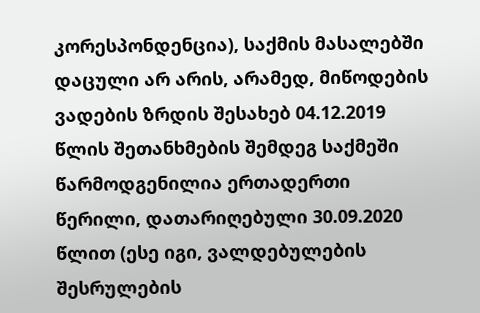კორესპონდენცია), საქმის მასალებში დაცული არ არის, არამედ, მიწოდების ვადების ზრდის შესახებ 04.12.2019 წლის შეთანხმების შემდეგ საქმეში წარმოდგენილია ერთადერთი წერილი, დათარიღებული 30.09.2020 წლით (ესე იგი, ვალდებულების შესრულების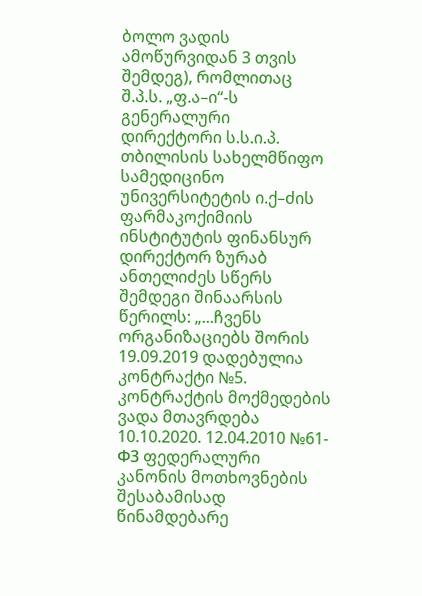ბოლო ვადის ამოწურვიდან 3 თვის შემდეგ), რომლითაც შ.პ.ს. „ფ.ა–ი“-ს გენერალური დირექტორი ს.ს.ი.პ. თბილისის სახელმწიფო სამედიცინო უნივერსიტეტის ი.ქ–ძის ფარმაკოქიმიის ინსტიტუტის ფინანსურ დირექტორ ზურაბ ანთელიძეს სწერს შემდეგი შინაარსის წერილს: „...ჩვენს ორგანიზაციებს შორის 19.09.2019 დადებულია კონტრაქტი №5. კონტრაქტის მოქმედების ვადა მთავრდება 10.10.2020. 12.04.2010 №61-Ф3 ფედერალური კანონის მოთხოვნების შესაბამისად წინამდებარე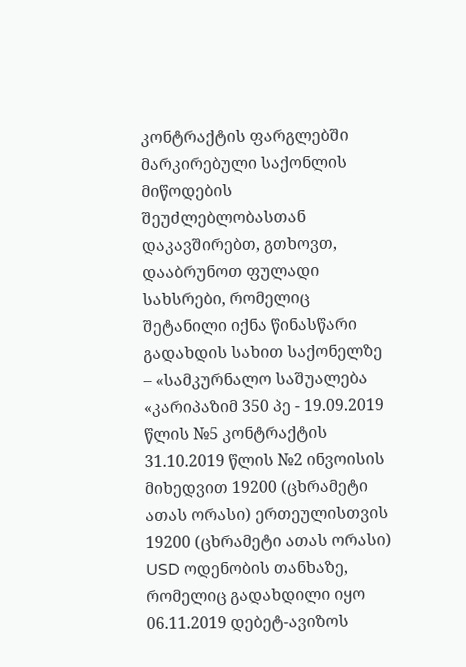კონტრაქტის ფარგლებში მარკირებული საქონლის მიწოდების შეუძლებლობასთან დაკავშირებთ, გთხოვთ, დააბრუნოთ ფულადი სახსრები, რომელიც შეტანილი იქნა წინასწარი გადახდის სახით საქონელზე – «სამკურნალო საშუალება «კარიპაზიმ 350 პე - 19.09.2019 წლის №5 კონტრაქტის 31.10.2019 წლის №2 ინვოისის მიხედვით 19200 (ცხრამეტი ათას ორასი) ერთეულისთვის 19200 (ცხრამეტი ათას ორასი) USD ოდენობის თანხაზე, რომელიც გადახდილი იყო 06.11.2019 დებეტ-ავიზოს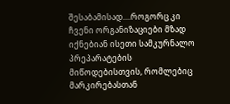შესაბამისად....როგორც კი ჩვენი ორგანიზაციები მზად იქნებიან ისეთი სამკურნალო პრეპარატების მიწოდებისთვის, რომლებიც მარკირებასთან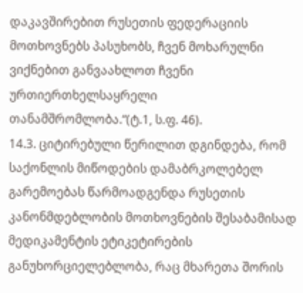დაკავშირებით რუსეთის ფედერაციის მოთხოვნებს პასუხობს, ჩვენ მოხარულნი ვიქნებით განვაახლოთ ჩვენი ურთიერთხელსაყრელი თანამშრომლობა.“(ტ.1, ს.ფ. 46).
14.3. ციტირებული წერილით დგინდება, რომ საქონლის მიწოდების დამაბრკოლებელ გარემოებას წარმოადგენდა რუსეთის კანონმდებლობის მოთხოვნების შესაბამისად მედიკამენტის ეტიკეტირების განუხორციელებლობა, რაც მხარეთა შორის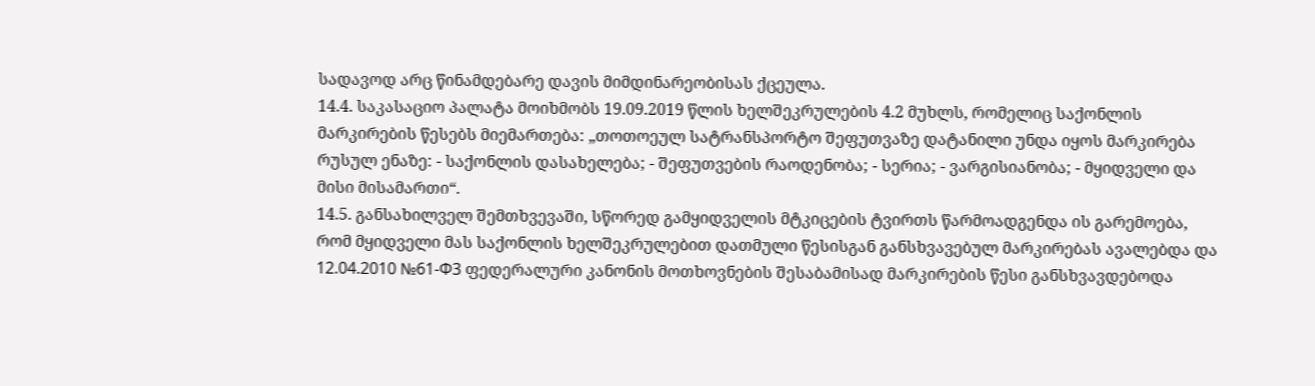სადავოდ არც წინამდებარე დავის მიმდინარეობისას ქცეულა.
14.4. საკასაციო პალატა მოიხმობს 19.09.2019 წლის ხელშეკრულების 4.2 მუხლს, რომელიც საქონლის მარკირების წესებს მიემართება: „თოთოეულ სატრანსპორტო შეფუთვაზე დატანილი უნდა იყოს მარკირება რუსულ ენაზე: - საქონლის დასახელება; - შეფუთვების რაოდენობა; - სერია; - ვარგისიანობა; - მყიდველი და მისი მისამართი“.
14.5. განსახილველ შემთხვევაში, სწორედ გამყიდველის მტკიცების ტვირთს წარმოადგენდა ის გარემოება, რომ მყიდველი მას საქონლის ხელშეკრულებით დათმული წესისგან განსხვავებულ მარკირებას ავალებდა და 12.04.2010 №61-Ф3 ფედერალური კანონის მოთხოვნების შესაბამისად მარკირების წესი განსხვავდებოდა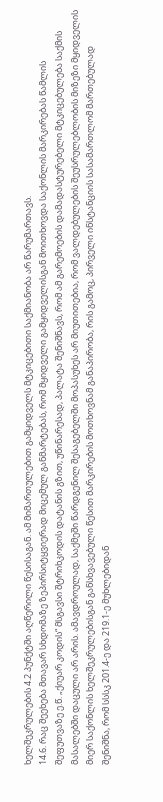ხელშეკრულების 4.2 პუნქტში აღწერილი წესისაგან. ამ მიმართულებით გამყიდველს მტკიცებითი საქმიანობა არ წარუმართავს.
14.6. რაც შეეხება მთავარ სხდომაზე ზეპირსიტყვიერად მიცემულ განმარტებას, რომ მყიდველი გამყიდველისგან მოითხოვდა საქონლის მარკირებას წამლის შეფუთვაზე ე.წ. „ქიუარ კოდის“ მსგავსი შტრიხკოდის დატანის გზით, უწინარესად, პალატა შენიშნავს, რომ ამ გარემოების დამადასტურებელი მტკიცებულება საქმის მასალებში დაცული არ არის. ამავდროულად, საქმეში წარდგენილ შესაგებელში მოპასუხეს არ მიუთითებია, რომ ვალდებულების შეუსრულებლობის მიზეზი მყიდველის მიერ საქონლის ხელშეკრულებისგან განსხვავებული წესით მარკირების მოთხოვნამ განაპირობა, რის გამოც, პირველი ინსტანციის სასამართლომ მართებულად შენიშნა, რომ სსსკ 201.4-ე და 219.1-ე მუხლებიდან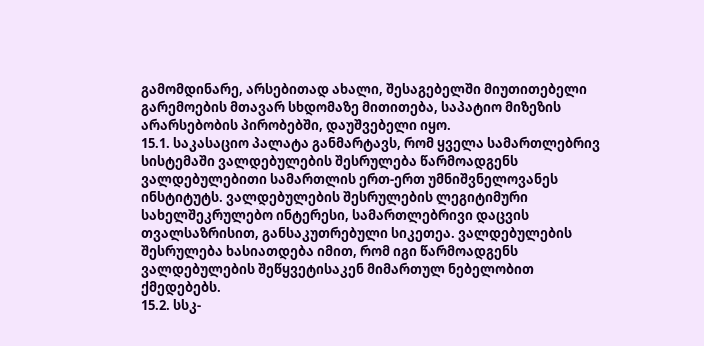გამომდინარე, არსებითად ახალი, შესაგებელში მიუთითებელი გარემოების მთავარ სხდომაზე მითითება, საპატიო მიზეზის არარსებობის პირობებში, დაუშვებელი იყო.
15.1. საკასაციო პალატა განმარტავს, რომ ყველა სამართლებრივ სისტემაში ვალდებულების შესრულება წარმოადგენს ვალდებულებითი სამართლის ერთ-ერთ უმნიშვნელოვანეს ინსტიტუტს. ვალდებულების შესრულების ლეგიტიმური სახელშეკრულებო ინტერესი, სამართლებრივი დაცვის თვალსაზრისით, განსაკუთრებული სიკეთეა. ვალდებულების შესრულება ხასიათდება იმით, რომ იგი წარმოადგენს ვალდებულების შეწყვეტისაკენ მიმართულ ნებელობით ქმედებებს.
15.2. სსკ-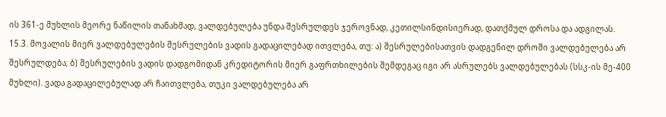ის 361-ე მუხლის მეორე ნაწილის თანახმად, ვალდებულება უნდა შესრულდეს ჯეროვნად, კეთილსინდისიერად, დათქმულ დროსა და ადგილას.
15.3. მოვალის მიერ ვალდებულების შესრულების ვადის გადაცილებად ითვლება, თუ: ა) შესრულებისათვის დადგენილ დროში ვალდებულება არ შესრულდება; ბ) შესრულების ვადის დადგომიდან კრედიტორის მიერ გაფრთხილების შემდეგაც იგი არ ასრულებს ვალდებულებას (სსკ-ის მე-400 მუხლი). ვადა გადაცილებულად არ ჩაითვლება, თუკი ვალდებულება არ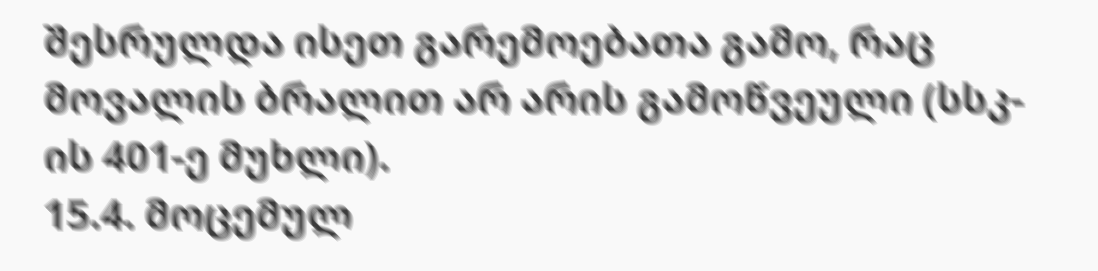შესრულდა ისეთ გარემოებათა გამო, რაც მოვალის ბრალით არ არის გამოწვეული (სსკ-ის 401-ე მუხლი).
15.4. მოცემულ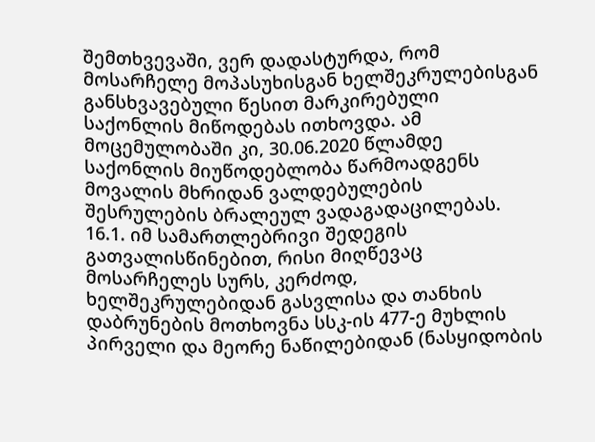შემთხვევაში, ვერ დადასტურდა, რომ მოსარჩელე მოპასუხისგან ხელშეკრულებისგან განსხვავებული წესით მარკირებული საქონლის მიწოდებას ითხოვდა. ამ მოცემულობაში კი, 30.06.2020 წლამდე საქონლის მიუწოდებლობა წარმოადგენს მოვალის მხრიდან ვალდებულების შესრულების ბრალეულ ვადაგადაცილებას.
16.1. იმ სამართლებრივი შედეგის გათვალისწინებით, რისი მიღწევაც მოსარჩელეს სურს, კერძოდ, ხელშეკრულებიდან გასვლისა და თანხის დაბრუნების მოთხოვნა სსკ-ის 477-ე მუხლის პირველი და მეორე ნაწილებიდან (ნასყიდობის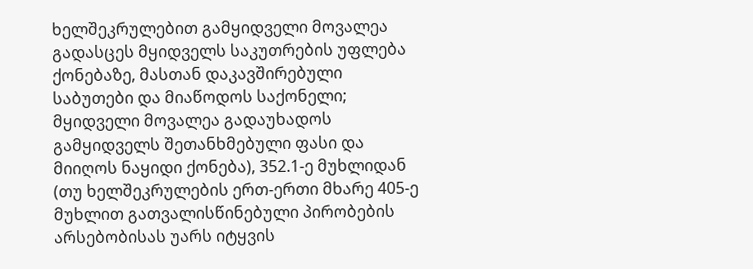ხელშეკრულებით გამყიდველი მოვალეა გადასცეს მყიდველს საკუთრების უფლება ქონებაზე, მასთან დაკავშირებული საბუთები და მიაწოდოს საქონელი; მყიდველი მოვალეა გადაუხადოს გამყიდველს შეთანხმებული ფასი და მიიღოს ნაყიდი ქონება), 352.1-ე მუხლიდან (თუ ხელშეკრულების ერთ-ერთი მხარე 405-ე მუხლით გათვალისწინებული პირობების არსებობისას უარს იტყვის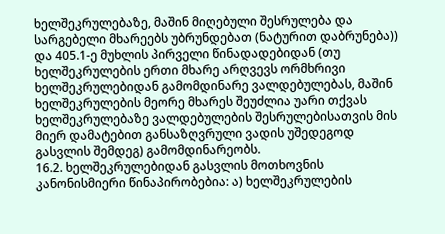ხელშეკრულებაზე, მაშინ მიღებული შესრულება და სარგებელი მხარეებს უბრუნდებათ (ნატურით დაბრუნება)) და 405.1-ე მუხლის პირველი წინადადებიდან (თუ ხელშეკრულების ერთი მხარე არღვევს ორმხრივი ხელშეკრულებიდან გამომდინარე ვალდებულებას, მაშინ ხელშეკრულების მეორე მხარეს შეუძლია უარი თქვას ხელშეკრულებაზე ვალდებულების შესრულებისათვის მის მიერ დამატებით განსაზღვრული ვადის უშედეგოდ გასვლის შემდეგ) გამომდინარეობს.
16.2. ხელშეკრულებიდან გასვლის მოთხოვნის კანონისმიერი წინაპირობებია: ა) ხელშეკრულების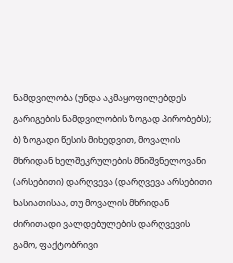ნამდვილობა (უნდა აკმაყოფილებდეს გარიგების ნამდვილობის ზოგად პირობებს); ბ) ზოგადი წესის მიხედვით, მოვალის მხრიდან ხელშეკრულების მნიშვნელოვანი (არსებითი) დარღვევა (დარღვევა არსებითი ხასიათისაა, თუ მოვალის მხრიდან ძირითადი ვალდებულების დარღვევის გამო, ფაქტობრივი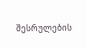შესრულების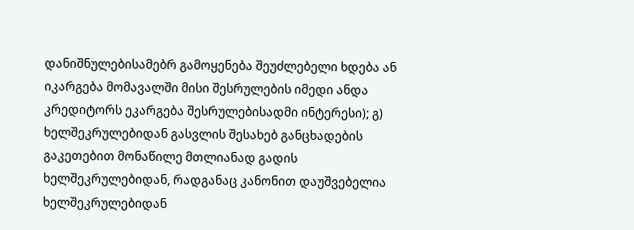დანიშნულებისამებრ გამოყენება შეუძლებელი ხდება ან იკარგება მომავალში მისი შესრულების იმედი ანდა კრედიტორს ეკარგება შესრულებისადმი ინტერესი); გ) ხელშეკრულებიდან გასვლის შესახებ განცხადების გაკეთებით მონაწილე მთლიანად გადის ხელშეკრულებიდან, რადგანაც კანონით დაუშვებელია ხელშეკრულებიდან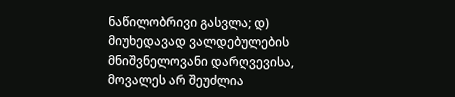ნაწილობრივი გასვლა; დ) მიუხედავად ვალდებულების მნიშვნელოვანი დარღვევისა, მოვალეს არ შეუძლია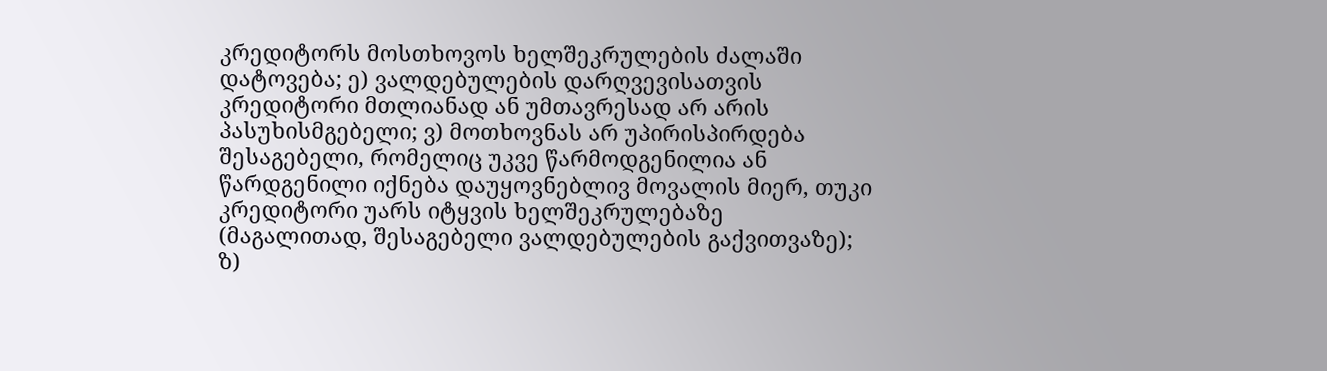კრედიტორს მოსთხოვოს ხელშეკრულების ძალაში დატოვება; ე) ვალდებულების დარღვევისათვის კრედიტორი მთლიანად ან უმთავრესად არ არის პასუხისმგებელი; ვ) მოთხოვნას არ უპირისპირდება შესაგებელი, რომელიც უკვე წარმოდგენილია ან წარდგენილი იქნება დაუყოვნებლივ მოვალის მიერ, თუკი კრედიტორი უარს იტყვის ხელშეკრულებაზე (მაგალითად, შესაგებელი ვალდებულების გაქვითვაზე); ზ)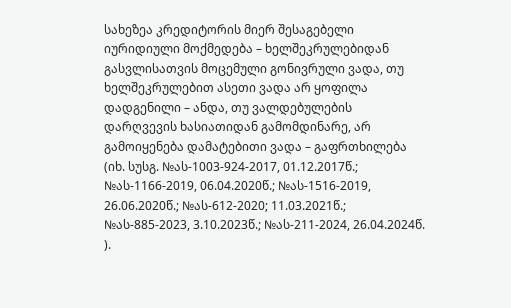სახეზეა კრედიტორის მიერ შესაგებელი იურიდიული მოქმედება – ხელშეკრულებიდან გასვლისათვის მოცემული გონივრული ვადა, თუ ხელშეკრულებით ასეთი ვადა არ ყოფილა დადგენილი – ანდა, თუ ვალდებულების დარღვევის ხასიათიდან გამომდინარე, არ გამოიყენება დამატებითი ვადა – გაფრთხილება (იხ. სუსგ. №ას-1003-924-2017, 01.12.2017წ.; №ას-1166-2019, 06.04.2020წ.; №ას-1516-2019, 26.06.2020წ.; №ას-612-2020; 11.03.2021წ.; №ას-885-2023, 3.10.2023წ.; №ას-211-2024, 26.04.2024წ. ).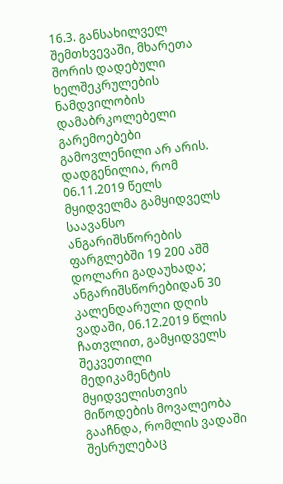16.3. განსახილველ შემთხვევაში, მხარეთა შორის დადებული ხელშეკრულების ნამდვილობის დამაბრკოლებელი გარემოებები გამოვლენილი არ არის. დადგენილია, რომ 06.11.2019 წელს მყიდველმა გამყიდველს საავანსო ანგარიშსწორების ფარგლებში 19 200 აშშ დოლარი გადაუხადა; ანგარიშსწორებიდან 30 კალენდარული დღის ვადაში, 06.12.2019 წლის ჩათვლით, გამყიდველს შეკვეთილი მედიკამენტის მყიდველისთვის მიწოდების მოვალეობა გააჩნდა, რომლის ვადაში შესრულებაც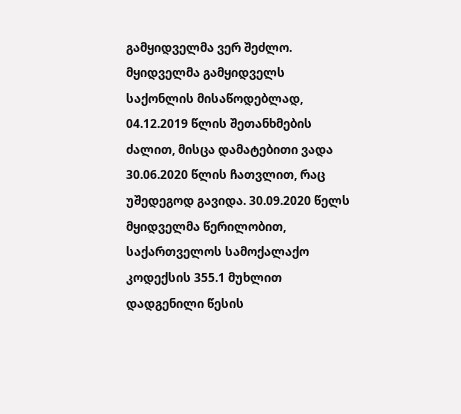გამყიდველმა ვერ შეძლო. მყიდველმა გამყიდველს საქონლის მისაწოდებლად, 04.12.2019 წლის შეთანხმების ძალით, მისცა დამატებითი ვადა 30.06.2020 წლის ჩათვლით, რაც უშედეგოდ გავიდა. 30.09.2020 წელს მყიდველმა წერილობით, საქართველოს სამოქალაქო კოდექსის 355.1 მუხლით დადგენილი წესის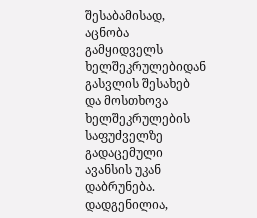შესაბამისად, აცნობა გამყიდველს ხელშეკრულებიდან გასვლის შესახებ და მოსთხოვა ხელშეკრულების საფუძველზე გადაცემული ავანსის უკან დაბრუნება. დადგენილია,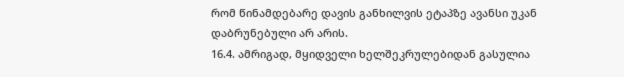რომ წინამდებარე დავის განხილვის ეტაპზე ავანსი უკან დაბრუნებული არ არის.
16.4. ამრიგად, მყიდველი ხელშეკრულებიდან გასულია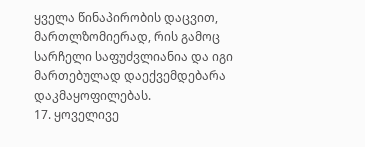ყველა წინაპირობის დაცვით, მართლზომიერად, რის გამოც სარჩელი საფუძვლიანია და იგი მართებულად დაექვემდებარა დაკმაყოფილებას.
17. ყოველივე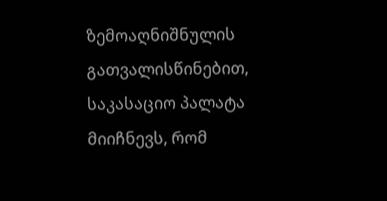ზემოაღნიშნულის გათვალისწინებით, საკასაციო პალატა მიიჩნევს, რომ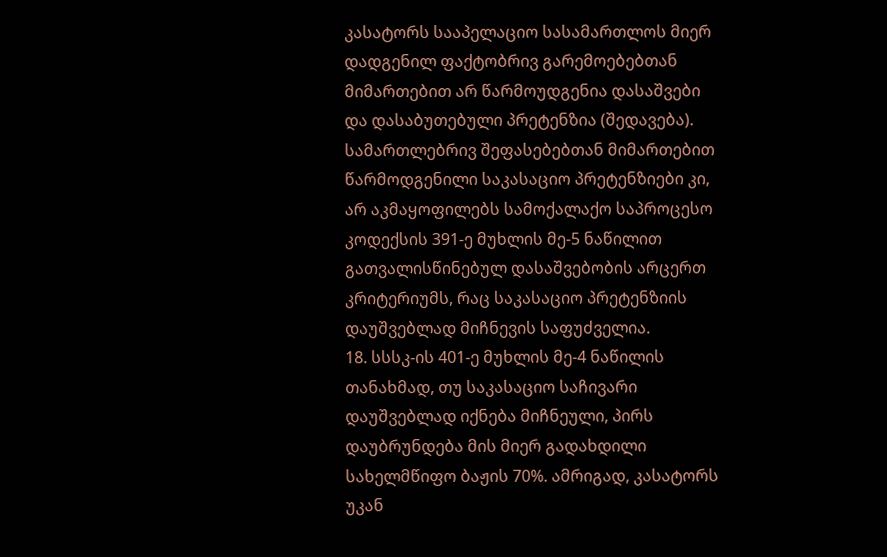კასატორს სააპელაციო სასამართლოს მიერ დადგენილ ფაქტობრივ გარემოებებთან მიმართებით არ წარმოუდგენია დასაშვები და დასაბუთებული პრეტენზია (შედავება). სამართლებრივ შეფასებებთან მიმართებით წარმოდგენილი საკასაციო პრეტენზიები კი, არ აკმაყოფილებს სამოქალაქო საპროცესო კოდექსის 391-ე მუხლის მე-5 ნაწილით გათვალისწინებულ დასაშვებობის არცერთ კრიტერიუმს, რაც საკასაციო პრეტენზიის დაუშვებლად მიჩნევის საფუძველია.
18. სსსკ-ის 401-ე მუხლის მე-4 ნაწილის თანახმად, თუ საკასაციო საჩივარი დაუშვებლად იქნება მიჩნეული, პირს დაუბრუნდება მის მიერ გადახდილი სახელმწიფო ბაჟის 70%. ამრიგად, კასატორს უკან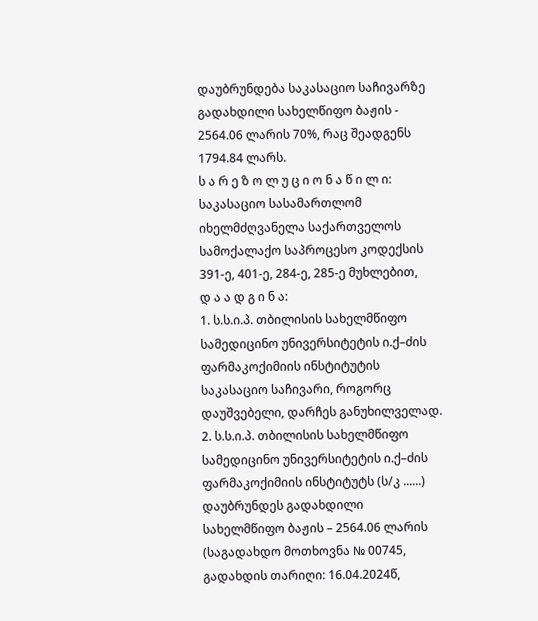დაუბრუნდება საკასაციო საჩივარზე გადახდილი სახელწიფო ბაჟის - 2564.06 ლარის 70%, რაც შეადგენს 1794.84 ლარს.
ს ა რ ე ზ ო ლ უ ც ი ო ნ ა წ ი ლ ი:
საკასაციო სასამართლომ იხელმძღვანელა საქართველოს სამოქალაქო საპროცესო კოდექსის 391-ე, 401-ე, 284-ე, 285-ე მუხლებით,
დ ა ა დ გ ი ნ ა:
1. ს.ს.ი.პ. თბილისის სახელმწიფო სამედიცინო უნივერსიტეტის ი.ქ–ძის ფარმაკოქიმიის ინსტიტუტის საკასაციო საჩივარი, როგორც დაუშვებელი, დარჩეს განუხილველად.
2. ს.ს.ი.პ. თბილისის სახელმწიფო სამედიცინო უნივერსიტეტის ი.ქ–ძის ფარმაკოქიმიის ინსტიტუტს (ს/კ ......) დაუბრუნდეს გადახდილი სახელმწიფო ბაჟის – 2564.06 ლარის (საგადახდო მოთხოვნა № 00745, გადახდის თარიღი: 16.04.2024წ,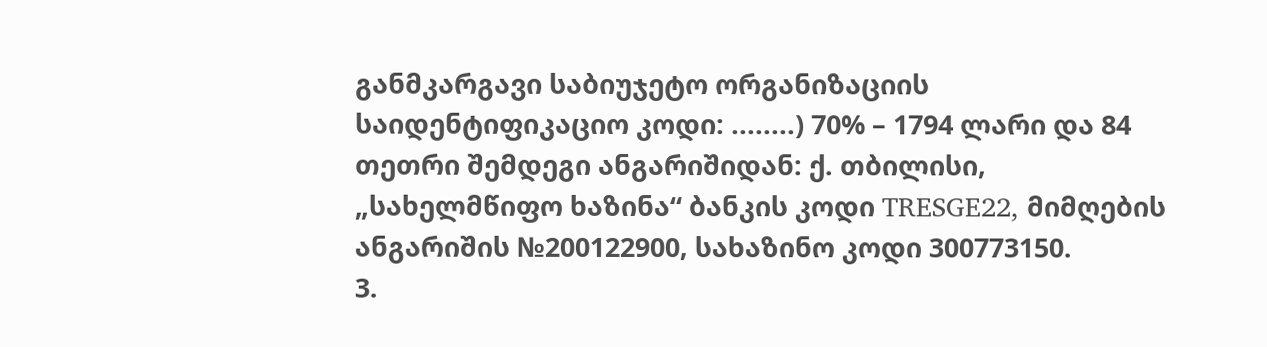განმკარგავი საბიუჯეტო ორგანიზაციის საიდენტიფიკაციო კოდი: ........) 70% – 1794 ლარი და 84 თეთრი შემდეგი ანგარიშიდან: ქ. თბილისი, „სახელმწიფო ხაზინა“ ბანკის კოდი TRESGE22, მიმღების ანგარიშის №200122900, სახაზინო კოდი 300773150.
3.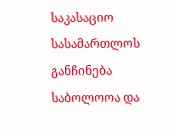საკასაციო სასამართლოს განჩინება საბოლოოა და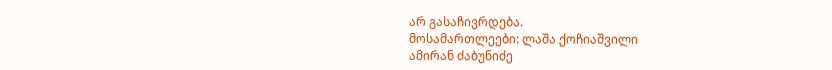არ გასაჩივრდება.
მოსამართლეები: ლაშა ქოჩიაშვილი
ამირან ძაბუნიძე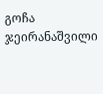გოჩა ჯეირანაშვილი